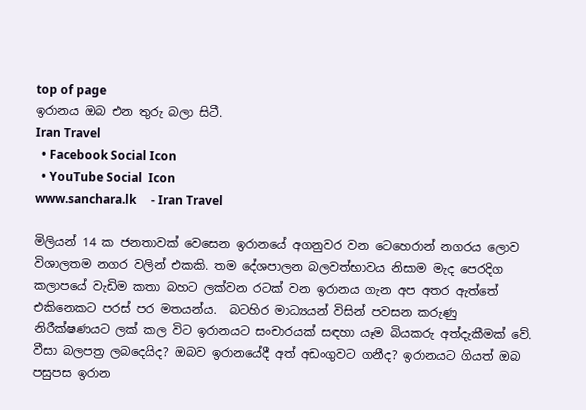top of page
ඉරානය ඔබ එන තුරු බලා සිටී.
Iran Travel
  • Facebook Social Icon
  • YouTube Social  Icon
www.sanchara.lk     - Iran Travel

මිලියන් 14 ක ජනතාවක් වෙසෙන ඉරානයේ අගනුවර වන ටෙහෙරාන් නගරය ලොව විශාලතම නගර වලින් එකකි. තම දේශපාලන බලවත්භාවය නිසාම මැද පෙරදිග කලාපයේ වැඩිම කතා බහට ලක්වන රටක් වන ඉරානය ගැන අප අතර ඇත්තේ එකිනෙකට පරස් පර මතයන්ය.  බටහිර මාධ්‍යයන් විසින් පවසන කරුණු නිරීක්ෂණයට ලක් කල විට ඉරානයට සංචාරයක් සඳහා යෑම බියකරු අත්දැකීමක් වේ. වීසා බලපත්‍ර ලබදෙයිද? ඔබව ඉරානයේදී අත් අඩංගුවට ගනීද? ඉරානයට ගියත් ඔබ පසුපස ඉරාන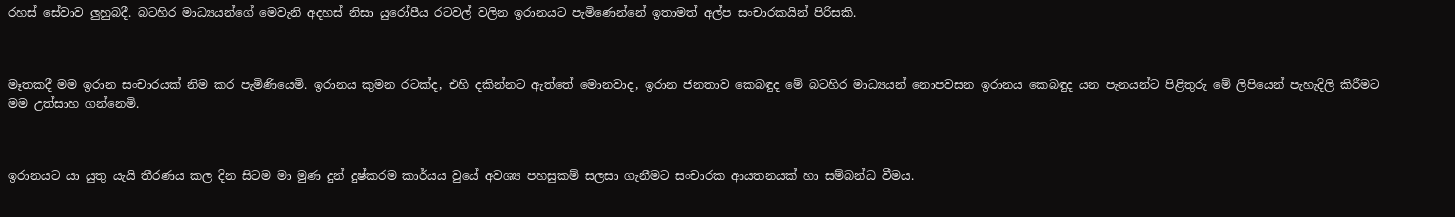රහස් සේවාව ලුහුබදී. බටහිර මාධ්‍යයන්ගේ මෙවැනි අදහස් නිසා යුරෝපීය රටවල් වලින ඉරානයට පැමිණෙන්නේ ඉතාමත් අල්ප සංචාරකයින් පිරිසකි.



මෑතකදී මම ඉරාන සංචාරයක් නිම කර පැමිණියෙමි. ඉරානය කුමන රටක්ද, එහි දකින්නට ඇත්තේ මොනවාද, ඉරාන ජනතාව කෙබඳුද මේ බටහිර මාධ්‍යයන් නොපවසන ඉරානය කෙබඳුද යන පැනයන්ට පිළිතුරු මේ ලිපියෙන් පැහැදිලි කිරීමට මම උත්සාහ ගන්නෙමි.



ඉරානයට යා යුතු යැයි තීරණය කල දින සිටම මා මුණ දුන් දුෂ්කරම කාර්යය වුයේ අවශ්‍ය පහසුකම් සලසා ගැනීමට සංචාරක ආයතනයක් හා සම්බන්ධ වීමය.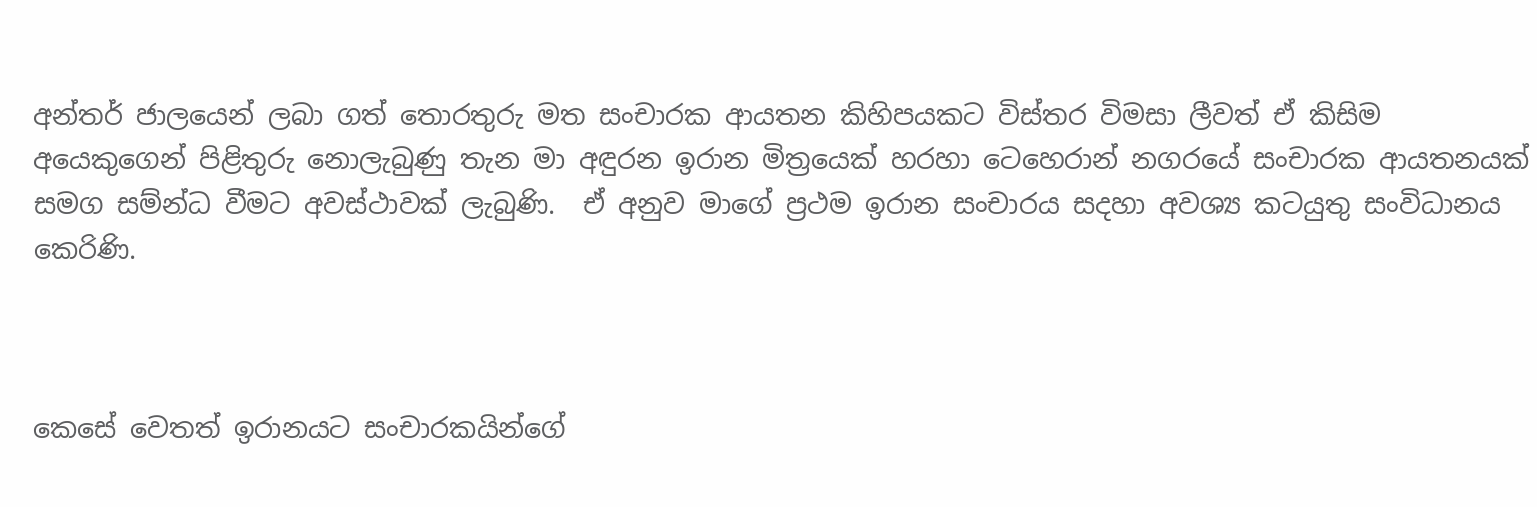අන්තර් ජාලයෙන් ලබා ගත් තොරතුරු මත සංචාරක ආයතන කිහිපයකට විස්තර විමසා ලීවත් ඒ කිසිම අයෙකුගෙන් පිළිතුරු නොලැබුණු තැන මා අඳුරන ඉරාන මිත්‍රයෙක් හරහා ටෙහෙරාන් නගරයේ සංචාරක ආයතනයක් සමග සම්න්ධ වීමට අවස්ථාවක් ලැබුණි.  ඒ අනුව මාගේ ප්‍රථම ඉරාන සංචාරය සදහා අවශ්‍ය කටයුතු සංවිධානය කෙරිණි.



කෙසේ වෙතත් ඉරානයට සංචාරකයින්ගේ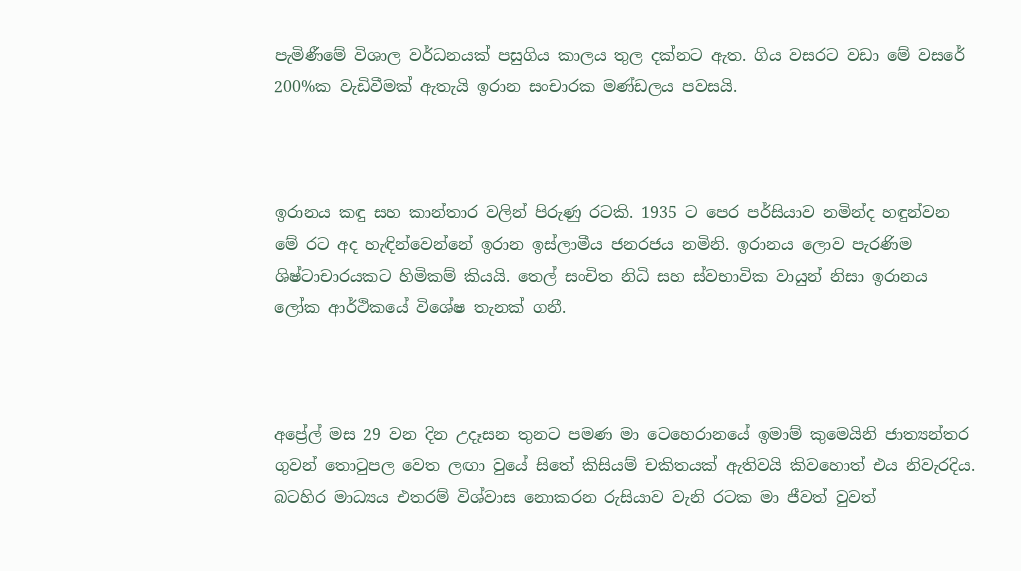පැමිණීමේ විශාල වර්ධනයක් පසුගිය කාලය තුල දක්නට ඇත. ගිය වසරට වඩා මේ වසරේ 200%ක වැඩිවීමක් ඇතැයි ඉරාන සංචාරක මණ්ඩලය පවසයි.



ඉරානය කඳු සහ කාන්තාර වලින් පිරුණු රටකි. 1935 ට පෙර පර්සියාව නමින්ද හඳුන්වන මේ රට අද හැඳින්වෙන්නේ ඉරාන ඉස්ලාමීය ජනරජය නමිනි. ඉරානය ලොව පැරණිම ශිෂ්ටාචාරයකට හිමිකම් කියයි. තෙල් සංචිත නිධි සහ ස්වභාවික වායුන් නිසා ඉරානය ලෝක ආර්ථිකයේ විශේෂ තැනක් ගනී.



අප්‍රේල් මස 29 වන දින උදෑසන තුනට පමණ මා ටෙහෙරානයේ ඉමාම් කුමෙයිනි ජාත්‍යන්තර ගුවන් තොටුපල වෙත ලඟා වුයේ සිතේ කිසියම් චකිතයක් ඇතිවයි කිවහොත් එය නිවැරදිය. බටහිර මාධ්‍යය එතරම් විශ්වාස නොකරන රුසියාව වැනි රටක මා ජීවත් වුවත්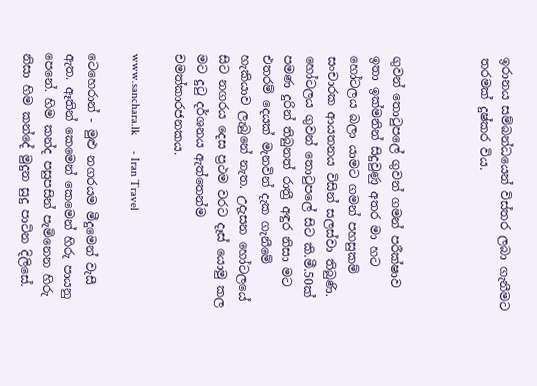ඉරානය සම්බන්ධයෙන් විස්තර ලබා ගැනීමට තරමක් දුෂ්කර විය.



ගුවන් තොටුපලේ ගුවන් ගමන් පරීක්ෂාව ඉතා ඉක්මනින් සිදුවුණු අතර මා හට හෝටලය බලා යාමට ගමන් පහසුකම් සංචාරක ආයතනය විසින් සලස්වා තිබුණි.  හෝටලය ගුවන් තොටුපලේ සිට කි.මී.50ක් පමණ දුරින් තිබුනත් රාත්‍රී අඳුර නිසා මට එතරම් දෙයක් මැනවින් දැක ගැනීමේ හැකියාව ලැබුනේ නැත. උදැසන හෝටලයේ සිට නගරය දෙස ප්‍රථම වරට දෑස් යොමු කල මට දුටු දර්ශනය ඇත්තෙන්ම චමත්කාරජනකය.

www.sanchara.lk     - Iran Travel

ටෙහෙරාන් - මුළු නගරයම මීදුමෙන් වැසී ඇත. ඈතින් කෙමෙන් කෙමෙන් හිරු පායනු පෙනේ. හිම කන්ද පසුපසින් පැමිනෙන හිරු නිසා හිම කන්දේ මුදුන සුදු පාටින දිලිසේ.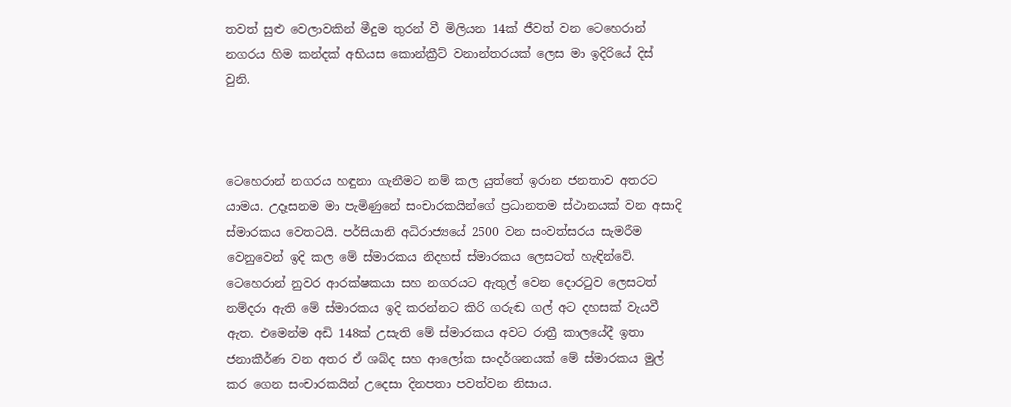තවත් සුළු වෙලාවකින් මීදුම තුරන් වී මිලියන 14ක් ජීවත් වන ටෙහෙරාන් නගරය හිම කන්දක් අභියස කොන්ක්‍රීට් වනාන්තරයක් ලෙස මා ඉදිරියේ දිස් වුනි.



ටෙහෙරාන් නගරය හඳුනා ගැනීමට නම් කල යුත්තේ ඉරාන ජනතාව අතරට යාමය. උදෑසනම මා පැමිණුනේ සංචාරකයින්ගේ ප්‍රධානතම ස්ථානයක් වන අසාදි ස්මාරකය වෙතටයි. පර්සියානි අධිරාජ්‍යයේ 2500 වන සංවත්සරය සැමරීම වෙනුවෙන් ඉදි කල මේ ස්මාරකය නිදහස් ස්මාරකය ලෙසටත් හැඳින්වේ.  ටෙහෙරාන් නුවර ආරක්ෂකයා සහ නගරයට ඇතුල් වෙන දොරටුව ලෙසටත් නම්දරා ඇති මේ ස්මාරකය ඉදි කරන්නට කිරි ගරුඬ ගල් අට දහසක් වැයවී ඇත. එමෙන්ම අඩි 148ක් උසැති මේ ස්මාරකය අවට රාත්‍රී කාලයේදී ඉතා ජනාකීර්ණ වන අතර ඒ ශබ්ද සහ ආලෝක සංදර්ශනයක් මේ ස්මාරකය මුල් කර ගෙන සංචාරකයින් උදෙසා දිනපතා පවත්වන නිසාය.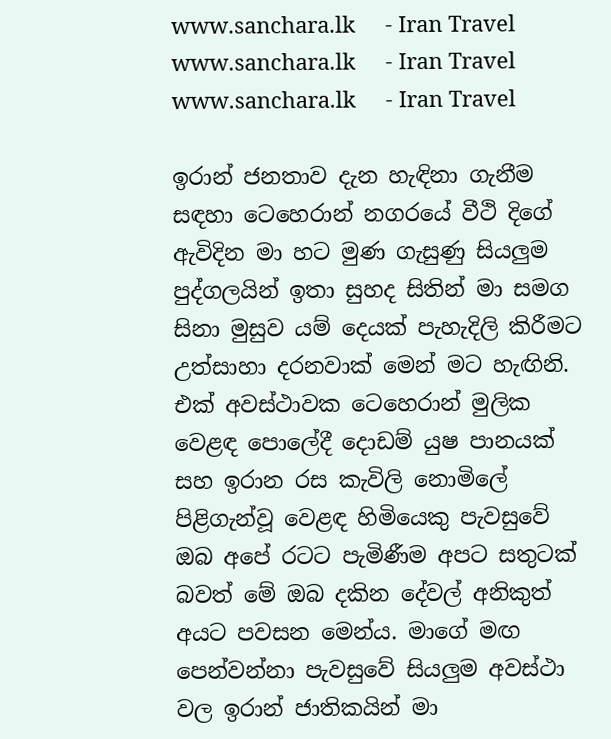www.sanchara.lk     - Iran Travel
www.sanchara.lk     - Iran Travel
www.sanchara.lk     - Iran Travel

ඉරාන් ජනතාව දැන හැඳිනා ගැනීම සඳහා ටෙහෙරාන් නගරයේ වීථි දිගේ ඇවිදින මා හට මුණ ගැසුණු සියලුම පුද්ගලයින් ඉතා සුහද සිතින් මා සමග සිනා මුසුව යම් දෙයක් පැහැදිලි කිරීමට උත්සාහා දරනවාක් මෙන් මට හැඟිනි. එක් අවස්ථාවක ටෙහෙරාන් මුලික වෙළඳ පොලේදී දොඩම් යුෂ පානයක් සහ ඉරාන රස කැවිලි නොමිලේ පිළිගැන්වූ වෙළඳ හිමියෙකු පැවසුවේ ඔබ අපේ රටට පැමිණීම අපට සතුටක් බවත් මේ ඔබ දකින දේවල් අනිකුත් අයට පවසන මෙන්ය. මාගේ මඟ පෙන්වන්නා පැවසුවේ සියලුම අවස්ථා වල ඉරාන් ජාතිකයින් මා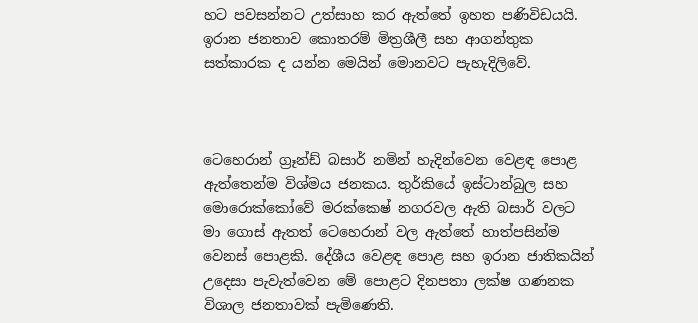හට පවසන්නට උත්සාහ කර ඇත්තේ ඉහත පණිවිඩයයි. ඉරාන ජනතාව කොතරම් මිත්‍රශීලී සහ ආගන්තුක සත්කාරක ද යන්න මෙයින් මොනවට පැහැදිලිවේ.



ටෙහෙරාන් ග්‍රෑන්ඩ් බසාර් නමින් හැදින්වෙන වෙළඳ පොළ ඇත්තෙන්ම විශ්මය ජනකය. තුර්කියේ ඉස්ටාන්බුල සහ මොරොක්කෝවේ මරක්කෙෂ් නගරවල ඇති බසාර් වලට මා ගොස් ඇතත් ටෙහෙරාන් වල ඇත්තේ හාත්පසින්ම වෙනස් පොළකි. දේශීය වෙළඳ පොළ සහ ඉරාන ජාතිකයින් උදෙසා පැවැත්වෙන මේ පොළට දිනපතා ලක්ෂ ගණනක විශාල ජනතාවක් පැමිණෙති.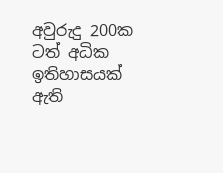අවුරුදු 200ක ටත් අධික ඉතිහාසයක් ඇති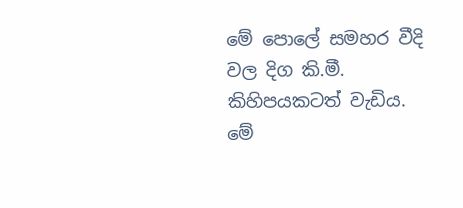මේ පොලේ සමහර වීදි වල දිග කි.මී. කිහිපයකටත් වැඩිය. මේ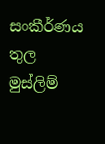සංකීර්ණය තුල මුස්ලිම්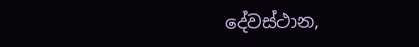දේවස්ථාන,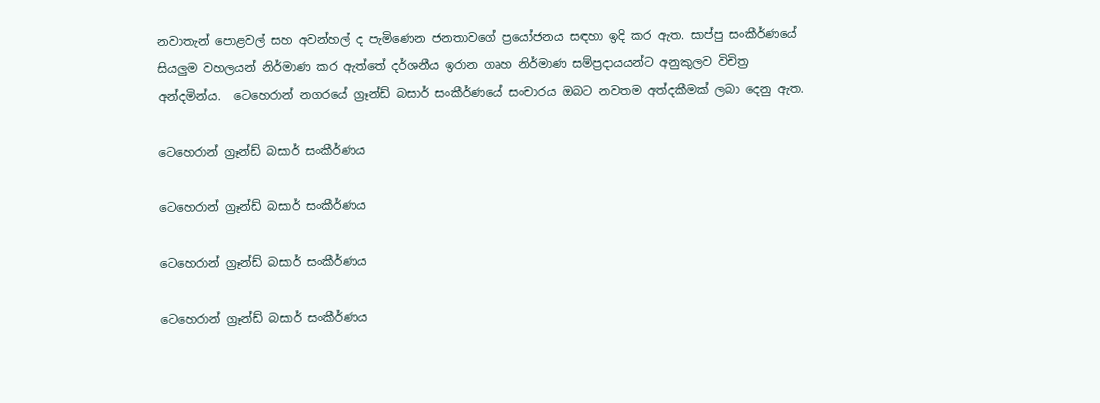නවාතැන් පොළවල් සහ අවන්හල් ද පැමිණෙන ජනතාවගේ ප්‍රයෝජනය සඳහා ඉදි කර ඇත. සාප්පු සංකීර්ණයේ සියලුම වහලයන් නිර්මාණ කර ඇත්තේ දර්ශනීය ඉරාන ගෘහ නිර්මාණ සම්ප්‍රදායයන්ට අනුකුලව විචිත්‍ර අන්දමින්ය.  ටෙහෙරාන් නගරයේ ග්‍රෑන්ඩ් බසාර් සංකීර්ණයේ සංචාරය ඔබට නවතම අත්දකීමක් ලබා දෙනු ඇත.

ටෙහෙරාන් ග්‍රෑන්ඩ් බසාර් සංකීර්ණය

ටෙහෙරාන් ග්‍රෑන්ඩ් බසාර් සංකීර්ණය

ටෙහෙරාන් ග්‍රෑන්ඩ් බසාර් සංකීර්ණය

ටෙහෙරාන් ග්‍රෑන්ඩ් බසාර් සංකීර්ණය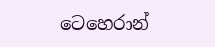ටෙහෙරාන්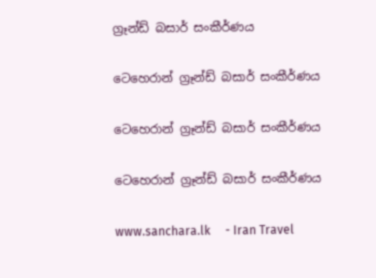ග්‍රෑන්ඩ් බසාර් සංකීර්ණය

ටෙහෙරාන් ග්‍රෑන්ඩ් බසාර් සංකීර්ණය

ටෙහෙරාන් ග්‍රෑන්ඩ් බසාර් සංකීර්ණය

ටෙහෙරාන් ග්‍රෑන්ඩ් බසාර් සංකීර්ණය

www.sanchara.lk     - Iran Travel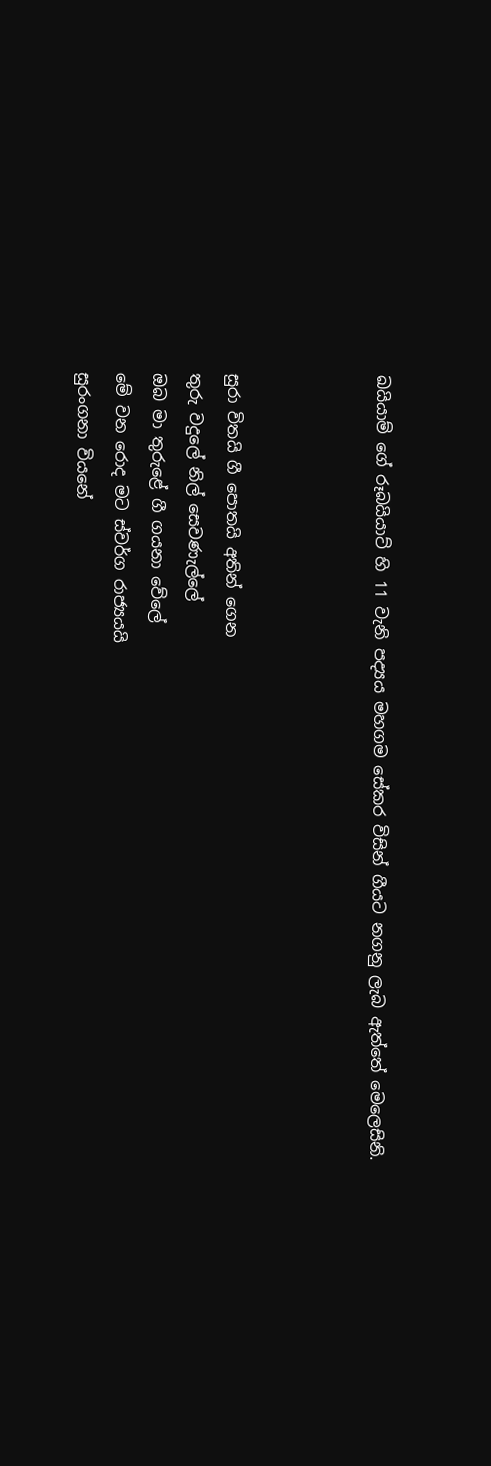ඛයියාම් ගේ රූබයියාට්‌ හි 11 වැනි පද්‍යය මහගම සේකර විසින් ගීයට නගනු ලැබ ඇත්තේ මෙලෙසිනි.



සුරා විතයි ගී පොතයි අතින් ගෙන
තුරු වදුලේ නිල් සෙවණැල්ලේ
ඔබ මා තුරුළේ ගී ගයනා වේලේ
මේ වන රොද මට ස්‌වර්ග රාජ්‍යයයි
සුරංගනා වියනේ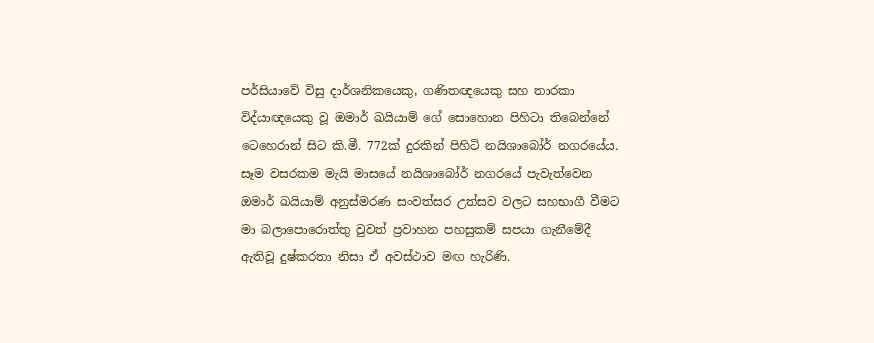පර්සියාවේ විසු දාර්ශනිකයෙකු, ගණිතඥයෙකු සහ තාරකා විද්යාඥයෙකු වූ ඔමාර් ඛයියාම් ගේ සොහොන පිහිටා තිබෙන්නේ ටෙහෙරාන් සිට කි.මී. 772ක් දුරකින් පිහිටි නයිශාබෝර් නගරයේය. සෑම වසරකම මැයි මාසයේ නයිශාබෝර් නගරයේ පැවැත්වෙන ඔමාර් ඛයියාම් අනුස්මරණ සංවත්සර උත්සව වලට සහභාගී වීමට මා බලාපොරොත්තු වුවත් ප්‍රවාහන පහසුකම් සපයා ගැනීමේදී ඇතිවූ දුෂ්කරතා නිසා ඒ අවස්ථාව මඟ හැරිණි.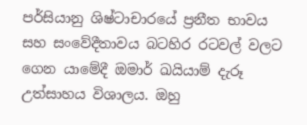පර්සියානු ශිෂ්ටාචාරයේ ප්‍රනීත භාවය සහ සංවේදීතාවය බටහිර රටවල් වලට ගෙන යාමේදී ඔමාර් ඛයියාම් දැරූ උත්සාහය විශාලය. ඔහු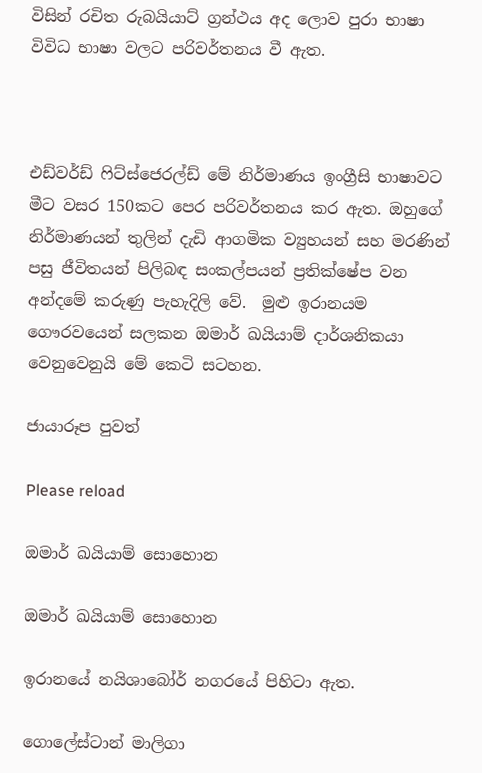විසින් රචිත රුබයියාට් ග්‍රන්ථය අද ලොව පුරා භාෂා විවිධ භාෂා වලට පරිවර්තනය වී ඇත.



එඩ්වර්ඩ් ෆිට්ස්ජෙරල්ඩ් මේ නිර්මාණය ඉංග්‍රීසි භාෂාවට මීට වසර 150කට පෙර පරිවර්තනය කර ඇත. ඔහුගේ නිර්මාණයන් තුලින් දැඩි ආගමික ව්‍යුහයන් සහ මරණින් පසු ජීවිතයන් පිලිබඳ සංකල්පයන් ප්‍රතික්ෂේප වන අන්දමේ කරුණු පැහැදිලි වේ.  මුළු ඉරානයම ගෞරවයෙන් සලකන ඔමාර් ඛයියාම් දාර්ශනිකයා වෙනුවෙනුයි මේ කෙටි සටහන.

ජායාරූප පුවත්

Please reload

ඔමාර් ඛයියාම් සොහොන

ඔමාර් ඛයියාම් සොහොන

ඉරානයේ නයිශාබෝර් නගරයේ පිහිටා ඇත.

ගොලේස්ටාන් මාලිගා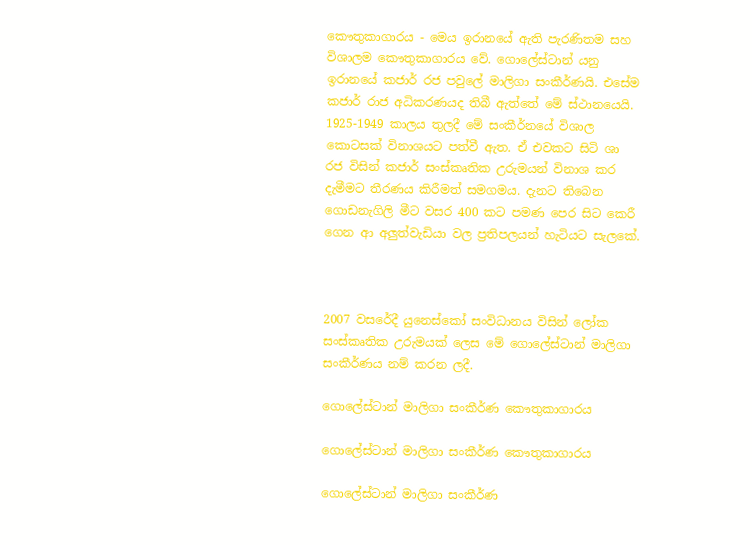කෞතුකාගාරය - මෙය ඉරානයේ ඇති පැරණිතම සහ විශාලම කෞතුකාගාරය වේ. ගොලේස්ටාන් යනු ඉරානයේ කජාර් රජ පවුලේ මාලිගා සංකීර්ණයි. එසේම කජාර් රාජ අධිකරණයද තිබී ඇත්තේ මේ ස්ථානයෙයි.  1925-1949 කාලය තුලදී මේ සංකීර්නයේ විශාල කොටසක් විනාශයට පත්වී ඇත. ඒ එවකට සිටි ශා රජ විසින් කජාර් සංස්කෘතික උරුමයන් විනාශ කර දැමීමට තීරණය කිරීමත් සමගමය. දැනට තිබෙන ගොඩනැගිලි මීට වසර 400 කට පමණ පෙර සිට කෙරී ගෙන ආ අලුත්වැඩියා වල ප්‍රතිපලයන් හැටියට සැලකේ.



2007 වසරේදී යුනෙස්කෝ සංවිධානය විසින් ලෝක සංස්කෘතික උරුමයක් ලෙස මේ ගොලේස්ටාන් මාලිගා සංකීර්ණය නම් කරන ලදී.

ගොලේස්ටාන් මාලිගා සංකීර්ණ කෞතුකාගාරය

ගොලේස්ටාන් මාලිගා සංකීර්ණ කෞතුකාගාරය

ගොලේස්ටාන් මාලිගා සංකීර්ණ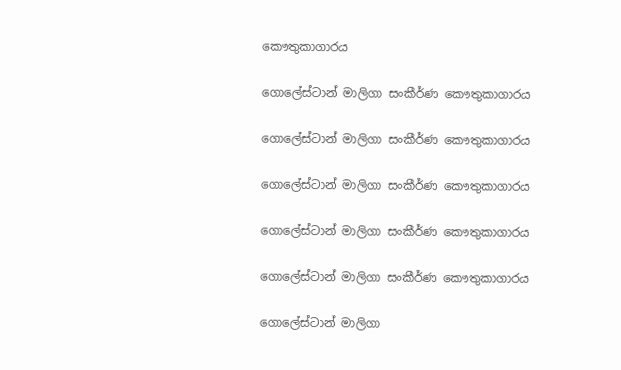කෞතුකාගාරය

ගොලේස්ටාන් මාලිගා සංකීර්ණ කෞතුකාගාරය

ගොලේස්ටාන් මාලිගා සංකීර්ණ කෞතුකාගාරය

ගොලේස්ටාන් මාලිගා සංකීර්ණ කෞතුකාගාරය

ගොලේස්ටාන් මාලිගා සංකීර්ණ කෞතුකාගාරය

ගොලේස්ටාන් මාලිගා සංකීර්ණ කෞතුකාගාරය

ගොලේස්ටාන් මාලිගා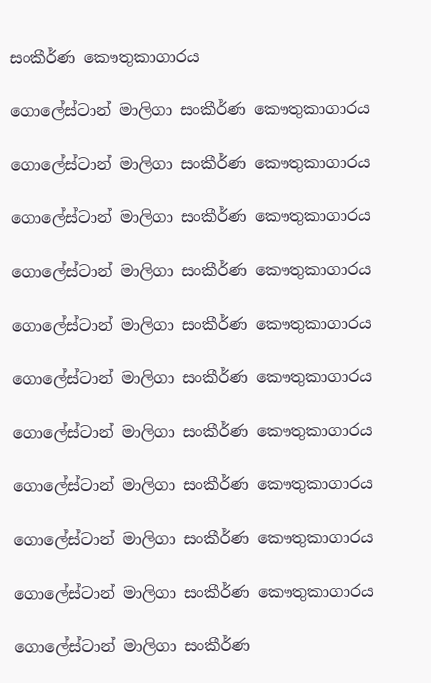සංකීර්ණ කෞතුකාගාරය

ගොලේස්ටාන් මාලිගා සංකීර්ණ කෞතුකාගාරය

ගොලේස්ටාන් මාලිගා සංකීර්ණ කෞතුකාගාරය

ගොලේස්ටාන් මාලිගා සංකීර්ණ කෞතුකාගාරය

ගොලේස්ටාන් මාලිගා සංකීර්ණ කෞතුකාගාරය

ගොලේස්ටාන් මාලිගා සංකීර්ණ කෞතුකාගාරය

ගොලේස්ටාන් මාලිගා සංකීර්ණ කෞතුකාගාරය

ගොලේස්ටාන් මාලිගා සංකීර්ණ කෞතුකාගාරය

ගොලේස්ටාන් මාලිගා සංකීර්ණ කෞතුකාගාරය

ගොලේස්ටාන් මාලිගා සංකීර්ණ කෞතුකාගාරය

ගොලේස්ටාන් මාලිගා සංකීර්ණ කෞතුකාගාරය

ගොලේස්ටාන් මාලිගා සංකීර්ණ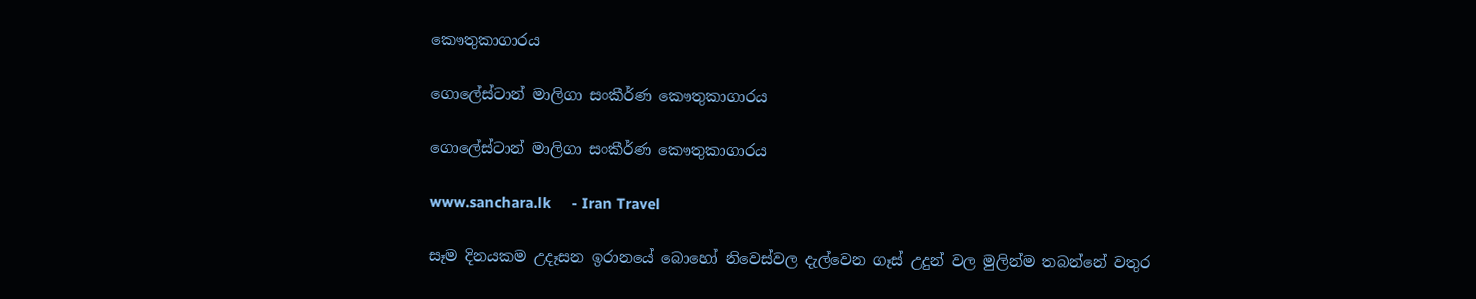කෞතුකාගාරය

ගොලේස්ටාන් මාලිගා සංකීර්ණ කෞතුකාගාරය

ගොලේස්ටාන් මාලිගා සංකීර්ණ කෞතුකාගාරය

www.sanchara.lk     - Iran Travel

සෑම දිනයකම උදෑසන ඉරානයේ බොහෝ නිවෙස්වල දැල්වෙන ගෑස් උදුන් වල මුලින්ම තබන්නේ වතුර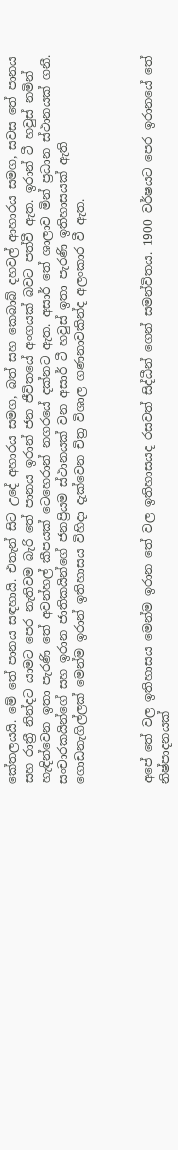කේතලයයි. මේ තේ පානය සඳහායි. එතැන් සිට උදේ අහාරය සමග, බත් සහ කෙබාබ් දහවල් ආහාරය සමග, සවස තේ පානය සහ රාත්‍රී නින්දට යාමට පෙර නැතිවම බැරි තේ පානය ඉරාන් ජන ජීවිතයේ අංගයක් බවට පත්වී ඇත. ඉරාන් ටී හවුස් නමින් හැඳින්වෙන ඉතා පැරණි තේ අවන්හල් කීපයක් ටෙහෙරාන් නගරයේ දක්නට ඇත. අසාර් තේ ශාලාව මින් ප්‍රධාන ස්ථානයක් ගනී. සංචාරකයින්ගේ සහ ඉරාන ජාතිකයින්ගේ ජනප්‍රියම ස්ථානයක් වන අසාර් ටී හවුස් ඉතා පැරණි ඉතිහාසයක් ඇති ගොඩනැගිල්ලක් මෙන්ම ඉරාන් ඉතිහාසය විහිදා දැක්වෙන චිත්‍ර විශාල ගණනාවකින්ද අලංකාර වී ඇත.



අපේ තේ වල ඉතිහාසය මෙන්ම ඉරාන තේ වල ඉතිහාසයද රසවත් සිද්ධීන් ගෙන් සමන්විතය. 1900 වර්ෂයට පෙර ඉරානයේ තේ නිෂ්පාදනයක්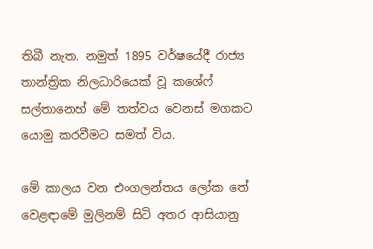තිබී නැත. නමුත් 1895 වර්ෂයේදී රාජ්‍ය තාන්ත්‍රික නිලධාරියෙක් වූ කශේෆ් සල්තානෙහ් මේ තත්වය වෙනස් මගකට යොමු කරවීමට සමත් විය.

මේ කාලය වන එංගලන්තය ලෝක තේ වෙළඳාමේ මුලිනම් සිටි අතර ආසියානු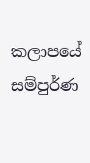කලාපයේ සම්පුර්ණ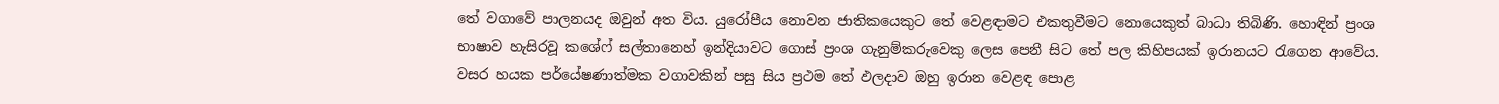තේ වගාවේ පාලනයද ඔවුන් අත විය. යුරෝපීය නොවන ජාතිකයෙකුට තේ වෙළඳාමට එකතුවීමට නොයෙකුත් බාධා තිබිණි. හොඳින් ප්‍රංශ භාෂාව හැසිරවූ කශේෆ් සල්තානෙහ් ඉන්දියාවට ගොස් ප්‍රංශ ගැනුම්කරුවෙකු ලෙස පෙනී සිට තේ පල කිහිපයක් ඉරානයට රැගෙන ආවේය. වසර හයක පර්යේෂණාත්මක වගාවකින් පසු සිය ප්‍රථම තේ ඵලදාව ඔහු ඉරාන වෙළඳ පොළ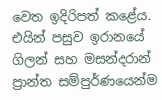වෙත ඉදිරිපත් කළේය. එයින් පසුව ඉරානයේ ගිලන් සහ මසන්දරාන් ප්‍රාන්ත සම්පුර්ණයෙන්ම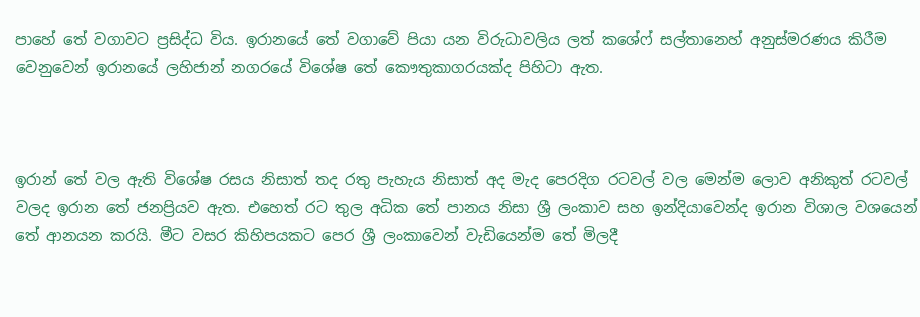පාහේ තේ වගාවට ප්‍රසිද්ධ විය. ඉරානයේ තේ වගාවේ පියා යන විරුධාවලිය ලත් කශේෆ් සල්තානෙහ් අනුස්මරණය කිරීම වෙනුවෙන් ඉරානයේ ලහිජාන් නගරයේ විශේෂ තේ කෞතුකාගරයක්ද පිහිටා ඇත.



ඉරාන් තේ වල ඇති විශේෂ රසය නිසාත් තද රතු පැහැය නිසාත් අද මැද පෙරදිග රටවල් වල මෙන්ම ලොව අනිකුත් රටවල් වලද ඉරාන තේ ජනප්‍රියව ඇත. එහෙත් රට තුල අධික තේ පානය නිසා ශ්‍රී ලංකාව සහ ඉන්දියාවෙන්ද ඉරාන විශාල වශයෙන් තේ ආනයන කරයි. මීට වසර කිහිපයකට පෙර ශ්‍රී ලංකාවෙන් වැඩියෙන්ම තේ මිලදී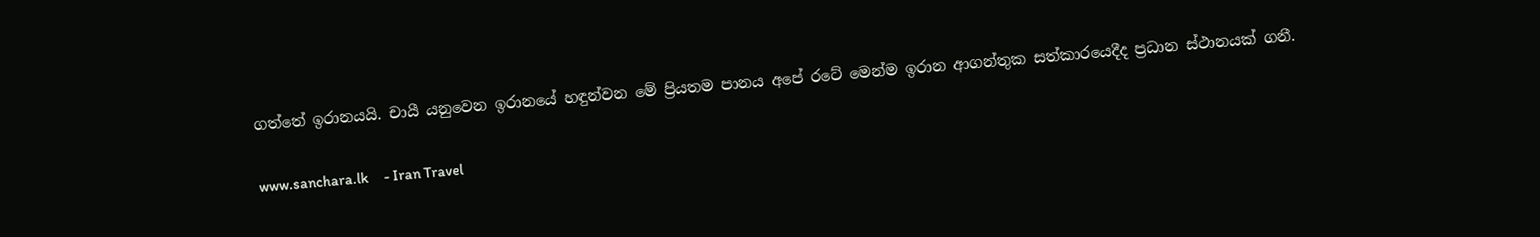ගත්තේ ඉරානයයි. චායී යනුවෙන ඉරානයේ හඳුන්වන මේ ප්‍රියතම පානය අපේ රටේ මෙන්ම ඉරාන ආගන්තුක සත්කාරයෙදීද ප්‍රධාන ස්ථානයක් ගනී.

www.sanchara.lk     - Iran Travel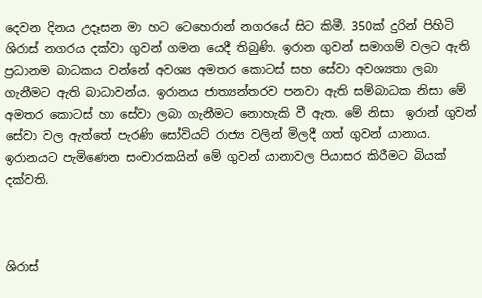දෙවන දිනය උදෑසන මා හට ටෙහෙරාන් නගරයේ සිට කිමී. 350ක් දුරින් පිහිටි ශිරාස් නගරය දක්වා ගුවන් ගමන යෙදී තිබුණි. ඉරාන ගුවන් සමාගම් වලට ඇති ප්‍රධානම බාධකය වන්නේ අවශ්‍ය අමතර කොටස් සහ සේවා අවශ්‍යතා ලබා ගැනීමට ඇති බාධාවන්ය. ඉරානය ජාත්‍යන්තරව පනවා ඇති සම්බාධක නිසා මේ අමතර කොටස් හා සේවා ලබා ගැනීමට නොහැකි වී ඇත. මේ නිසා  ඉරාන් ගුවන් සේවා වල ඇත්තේ පැරණි සෝවියට් රාජ්‍ය වලින් මිලදී ගත් ගුවන් යානාය. ඉරානයට පැමිණෙන සංචාරකයින් මේ ගුවන් යානාවල පියාසර කිරීමට බියක් දක්වති.



ශිරාස්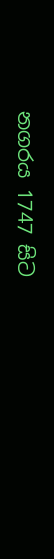නගරය 1747 සිට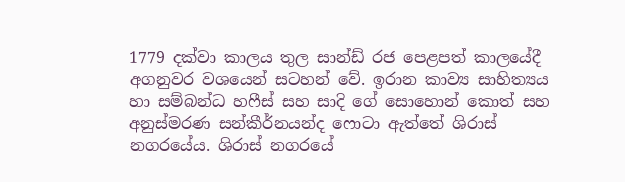1779 දක්වා කාලය තුල සාන්ඩ් රජ පෙළපත් කාලයේදී අගනුවර වශයෙන් සටහන් වේ. ඉරාන කාව්‍ය සාහිත්‍යය හා සම්බන්ධ හෆීස් සහ සාදි ගේ සොහොන් කොත් සහ අනුස්මරණ සන්කීර්නයන්ද ෆොටා ඇත්තේ ශිරාස් නගරයේය. ශිරාස් නගරයේ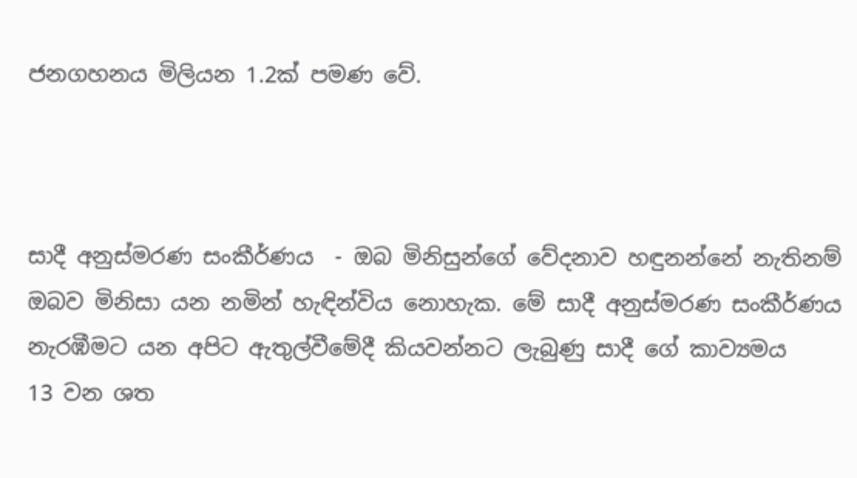ජනගහනය මිලියන 1.2ක් පමණ වේ.



සාදී අනුස්මරණ සංකීර්ණය  - ඔබ මිනිසුන්ගේ වේදනාව හඳුනන්නේ නැතිනම් ඔබව මිනිසා යන නමින් හැඳින්විය නොහැක. මේ සාදී අනුස්මරණ සංකීර්ණය නැරඹීමට යන අපිට ඇතුල්වීමේදී කියවන්නට ලැබුණු සාදී ගේ කාව්‍යමය    13 වන ශත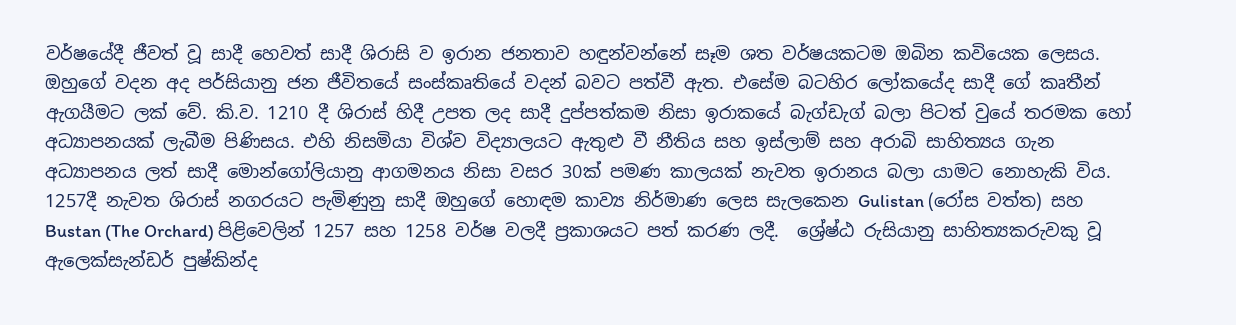වර්ෂයේදී ජීවත් වූ සාදී හෙවත් සාදී ශිරාසි ව ඉරාන ජනතාව හඳුන්වන්නේ සෑම ශත වර්ෂයකටම ඔබින කවියෙක ලෙසය. ඔහුගේ වදන අද පර්සියානු ජන ජීවිතයේ සංස්කෘතියේ වදන් බවට පත්වී ඇත. එසේම බටහිර ලෝකයේද සාදී ගේ කෘතීන් ඇගයීමට ලක් වේ. කි.ව. 1210 දී ශිරාස් හිදී උපත ලද සාදී දුප්පත්කම නිසා ඉරාකයේ බැග්ඩැග් බලා පිටත් වුයේ තරමක හෝ අධ්‍යාපනයක් ලැබීම පිණිසය. එහි නිසමියා විශ්ව විද්‍යාලයට ඇතුළු වී නීතිය සහ ඉස්ලාම් සහ අරාබි සාහිත්‍යය ගැන අධ්‍යාපනය ලත් සාදී මොන්ගෝලියානු ආගමනය නිසා වසර 30ක් පමණ කාලයක් නැවත ඉරානය බලා යාමට නොහැකි විය. 1257දී නැවත ශිරාස් නගරයට පැමිණුනු සාදී ඔහුගේ හොඳම කාව්‍ය නිර්මාණ ලෙස සැලකෙන Gulistan (රෝස වත්ත) සහ Bustan (The Orchard) පිළිවෙලින් 1257 සහ 1258 වර්ෂ වලදී ප්‍රකාශයට පත් කරණ ලදී.  ශ්‍රේෂ්ඨ රුසියානු සාහිත්‍යකරුවකු වූ ඇලෙක්සැන්ඩර් පුෂ්කින්ද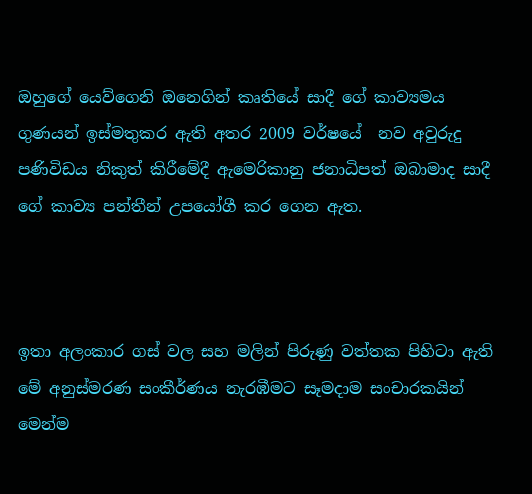ඔහුගේ යෙව්ගෙනි ඔනෙගින් කෘතියේ සාදී ගේ කාව්‍යමය ගුණයන් ඉස්මතුකර ඇති අතර 2009 වර්ෂයේ  නව අවුරුදු පණිවිඩය නිකුත් කිරීමේදී ඇමෙරිකානු ජනාධිපත් ඔබාමාද සාදී ගේ කාව්‍ය පන්තීන් උපයෝගී කර ගෙන ඇත.



ඉතා අලංකාර ගස් වල සහ මලින් පිරුණු වත්තක පිහිටා ඇති මේ අනුස්මරණ සංකීර්ණය නැරඹීමට සෑමදාම සංචාරකයින් මෙන්ම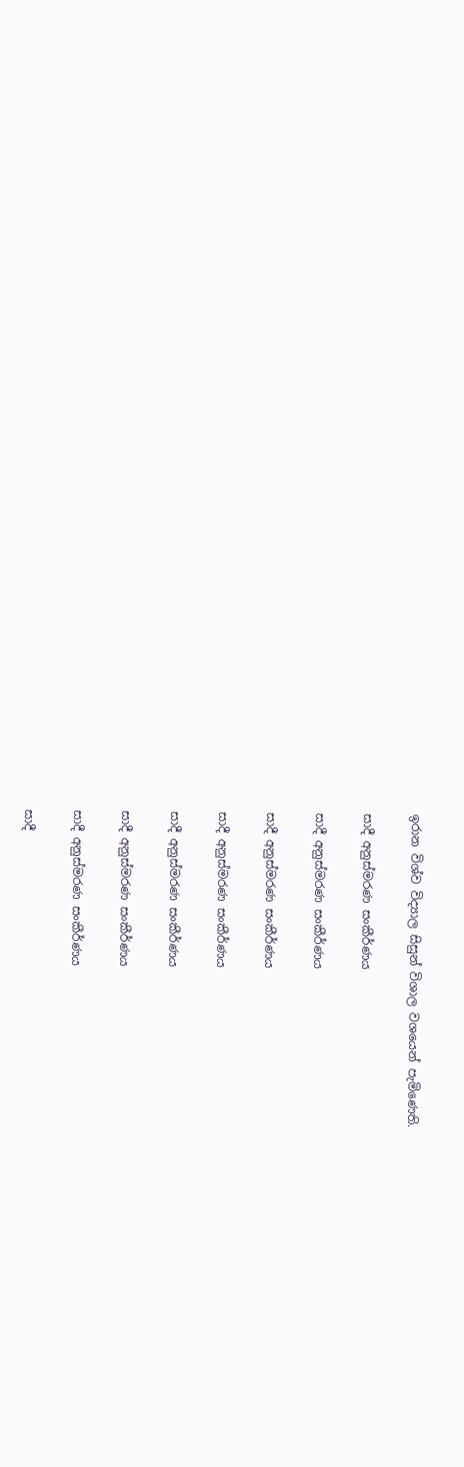ඉරාන විශ්ව විද්‍යාල සිසුන් විශාල වශයෙන් පැමිණෙති.

සාදී අනුස්මරණ සංකීර්ණය

සාදී අනුස්මරණ සංකීර්ණය

සාදී අනුස්මරණ සංකීර්ණය

සාදී අනුස්මරණ සංකීර්ණය

සාදී අනුස්මරණ සංකීර්ණය

සාදී අනුස්මරණ සංකීර්ණය

සාදී අනුස්මරණ සංකීර්ණය

සාදී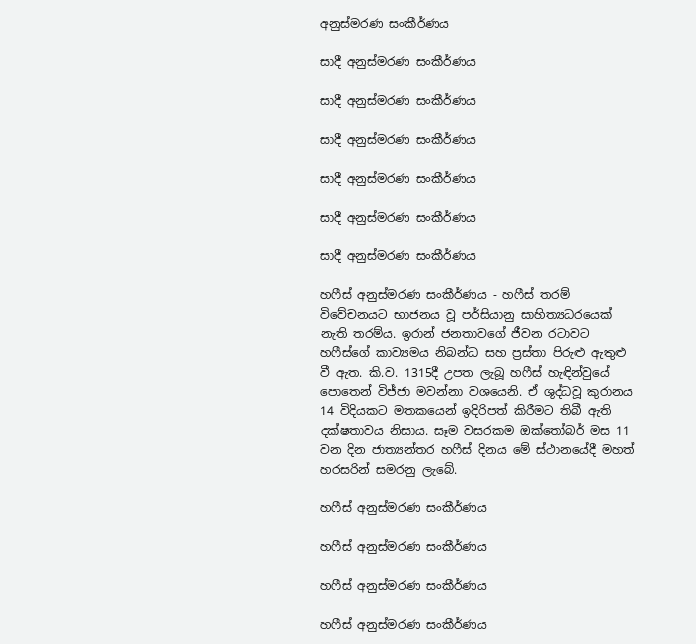අනුස්මරණ සංකීර්ණය

සාදී අනුස්මරණ සංකීර්ණය

සාදී අනුස්මරණ සංකීර්ණය

සාදී අනුස්මරණ සංකීර්ණය

සාදී අනුස්මරණ සංකීර්ණය

සාදී අනුස්මරණ සංකීර්ණය

සාදී අනුස්මරණ සංකීර්ණය

හෆීස් අනුස්මරණ සංකීර්ණය - හෆීස් තරම් විවේචනයට භාජනය වූ පර්සියානු සාහිත්‍යධරයෙක් නැති තරම්ය. ඉරාන් ජනතාවගේ ජීවන රටාවට හෆීස්ගේ කාව්‍යමය නිබන්ධ සහ ප්‍රස්තා පිරුළු ඇතුළු වී ඇත. කි.ව. 1315දී උපත ලැබූ හෆීස් හැඳින්වුයේ පොතෙන් විජ්ජා මවන්නා වශයෙනි. ඒ ශුද්ධවූ කුරානය 14 විදියකට මතකයෙන් ඉදිරිපත් කිරීමට තිබී ඇති දක්ෂතාවය නිසාය. සෑම වසරකම ඔක්තෝබර් මස 11 වන දින ජාත්‍යන්තර හෆීස් දිනය මේ ස්ථානයේදී මහත් හරසරින් සමරනු ලැබේ.

හෆීස් අනුස්මරණ සංකීර්ණය

හෆීස් අනුස්මරණ සංකීර්ණය

හෆීස් අනුස්මරණ සංකීර්ණය

හෆීස් අනුස්මරණ සංකීර්ණය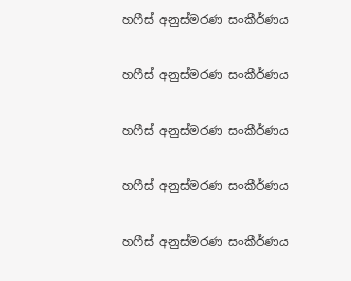හෆීස් අනුස්මරණ සංකීර්ණය

හෆීස් අනුස්මරණ සංකීර්ණය

හෆීස් අනුස්මරණ සංකීර්ණය

හෆීස් අනුස්මරණ සංකීර්ණය

හෆීස් අනුස්මරණ සංකීර්ණය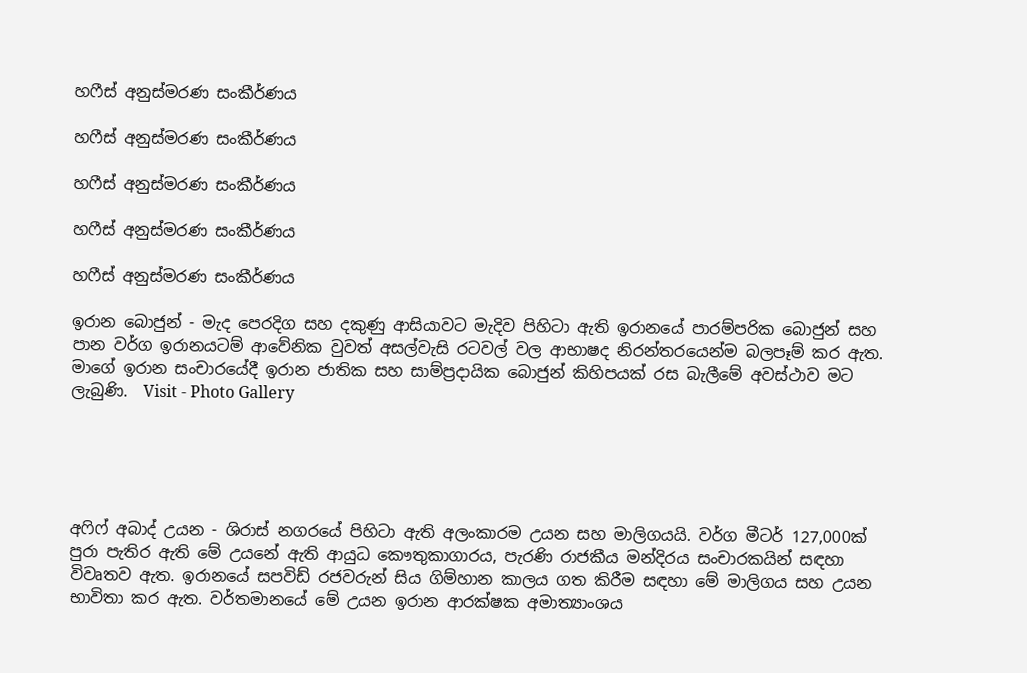හෆීස් අනුස්මරණ සංකීර්ණය

හෆීස් අනුස්මරණ සංකීර්ණය

හෆීස් අනුස්මරණ සංකීර්ණය

හෆීස් අනුස්මරණ සංකීර්ණය

හෆීස් අනුස්මරණ සංකීර්ණය

ඉරාන බොජුන් - මැද පෙරදිග සහ දකුණු ආසියාවට මැදිව පිහිටා ඇති ඉරානයේ පාරම්පරික බොජුන් සහ පාන වර්ග ඉරානයටම් ආවේනික වුවත් අසල්වැසි රටවල් වල ආභාෂද නිරන්තරයෙන්ම බලපෑම් කර ඇත. මාගේ ඉරාන සංචාරයේදී ඉරාන ජාතික සහ සාම්ප්‍රදායික බොජුන් කිහිපයක් රස බැලීමේ අවස්ථාව මට ලැබුණි.  Visit - Photo Gallery





අෆිෆ් අබාද් උයන - ශිරාස් නගරයේ පිහිටා ඇති අලංකාරම උයන සහ මාලිගයයි. වර්ග මීටර් 127,000ක් පුරා පැතිර ඇති මේ උයනේ ඇති ආයුධ කෞතුකාගාරය, පැරණි රාජකීය මන්දිරය සංචාරකයින් සඳහා විවෘතව ඇත. ඉරානයේ සපවිඩ් රජවරුන් සිය ගිම්හාන කාලය ගත කිරීම සඳහා මේ මාලිගය සහ උයන භාවිතා කර ඇත. වර්තමානයේ මේ උයන ඉරාන ආරක්ෂක අමාත්‍යාංශය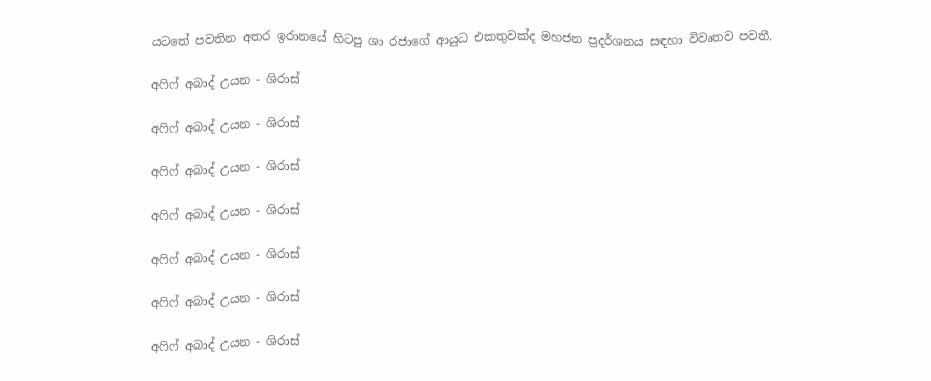යටතේ පවතින අතර ඉරානයේ හිටපු ශා රජාගේ ආයුධ එකතුවක්ද මහජන ප්‍රදර්ශනය සඳහා විවෘතව පවතී.

අෆිෆ් අබාද් උයන - ශිරාස්

අෆිෆ් අබාද් උයන - ශිරාස්

අෆිෆ් අබාද් උයන - ශිරාස්

අෆිෆ් අබාද් උයන - ශිරාස්

අෆිෆ් අබාද් උයන - ශිරාස්

අෆිෆ් අබාද් උයන - ශිරාස්

අෆිෆ් අබාද් උයන - ශිරාස්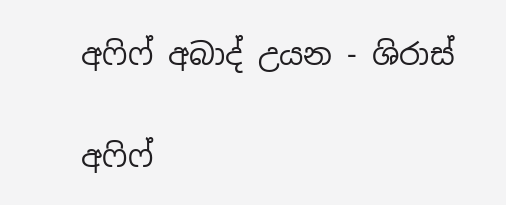අෆිෆ් අබාද් උයන - ශිරාස්

අෆිෆ්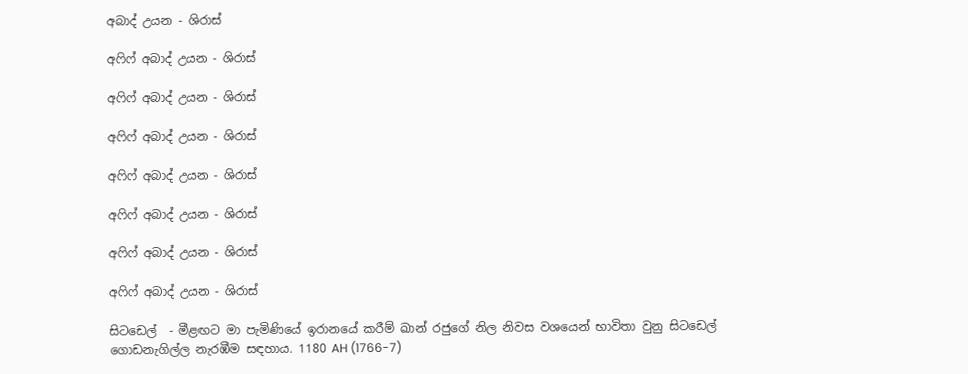අබාද් උයන - ශිරාස්

අෆිෆ් අබාද් උයන - ශිරාස්

අෆිෆ් අබාද් උයන - ශිරාස්

අෆිෆ් අබාද් උයන - ශිරාස්

අෆිෆ් අබාද් උයන - ශිරාස්

අෆිෆ් අබාද් උයන - ශිරාස්

අෆිෆ් අබාද් උයන - ශිරාස්

අෆිෆ් අබාද් උයන - ශිරාස්

සිටඩෙල්  - මීළඟට මා පැමිණියේ ඉරානයේ කරීම් ඛාන් රජුගේ නිල නිවස වශයෙන් භාවිතා වුනු සිටඩෙල් ගොඩනැගිල්ල නැරඹීම සඳහාය. 1180 AH (1766-7)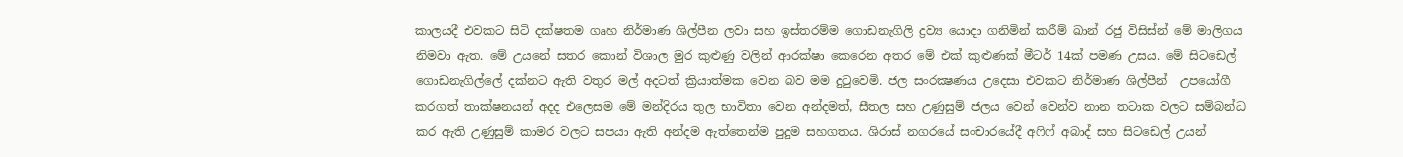කාලයදී එවකට සිටි දක්ෂතම ගෘහ නිර්මාණ ශිල්පීන ලවා සහ ඉස්තරම්ම ගොඩනැගිලි ද්‍රව්‍ය යොදා ගනිමින් කරීම් ඛාන් රජු විසිස්න් මේ මාලිගය නිමවා ඇත. මේ උයනේ සතර කොන් විශාල මුර කුළුණු වලින් ආරක්ෂා කෙරෙන අතර මේ එක් කුළුණක් මීටර් 14ක් පමණ උසය. මේ සිටඩෙල් ගොඩනැගිල්ලේ දක්නට ඇති වතුර මල් අදටත් ක්‍රියාත්මක වෙන බව මම දුටුවෙමි. ජල සංරක්‍ෂණය උදෙසා එවකට නිර්මාණ ශිල්පීන්  උපයෝගී කරගත් තාක්ෂනයන් අදද එලෙසම මේ මන්දිරය තුල භාවිතා වෙන අන්දමත්, සීතල සහ උණුසුම් ජලය වෙන් වෙන්ව නාන තටාක වලට සම්බන්ධ කර ඇති උණුසුම් කාමර වලට සපයා ඇති අන්දම ඇත්තෙන්ම පුදුම සහගතය. ශිරාස් නගරයේ සංචාරයේදී අෆිෆ් අබාද් සහ සිටඩෙල් උයන්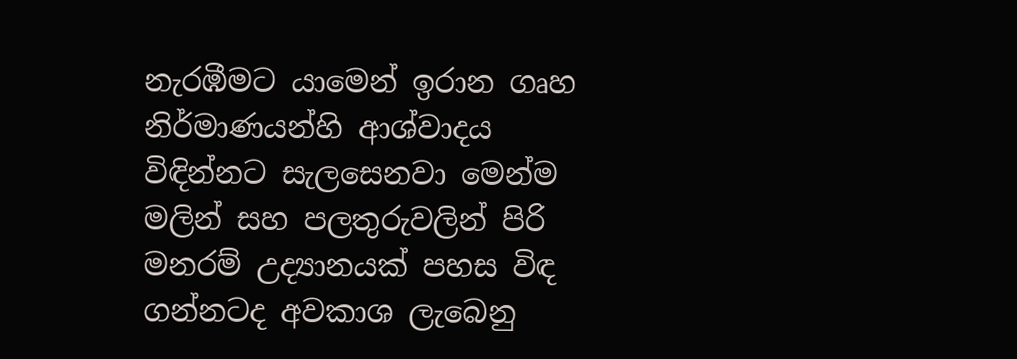නැරඹීමට යාමෙන් ඉරාන ගෘහ නිර්මාණයන්හි ආශ්වාදය විඳින්නට සැලසෙනවා මෙන්ම මලින් සහ පලතුරුවලින් පිරි මනරම් උද්‍යානයක් පහස විඳ ගන්නටද අවකාශ ලැබෙනු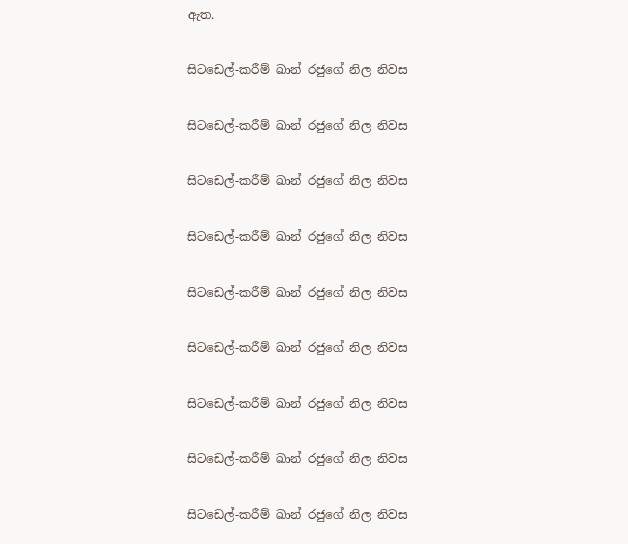ඇත.

සිටඩෙල්-කරීම් ඛාන් රජුගේ නිල නිවස

සිටඩෙල්-කරීම් ඛාන් රජුගේ නිල නිවස

සිටඩෙල්-කරීම් ඛාන් රජුගේ නිල නිවස

සිටඩෙල්-කරීම් ඛාන් රජුගේ නිල නිවස

සිටඩෙල්-කරීම් ඛාන් රජුගේ නිල නිවස

සිටඩෙල්-කරීම් ඛාන් රජුගේ නිල නිවස

සිටඩෙල්-කරීම් ඛාන් රජුගේ නිල නිවස

සිටඩෙල්-කරීම් ඛාන් රජුගේ නිල නිවස

සිටඩෙල්-කරීම් ඛාන් රජුගේ නිල නිවස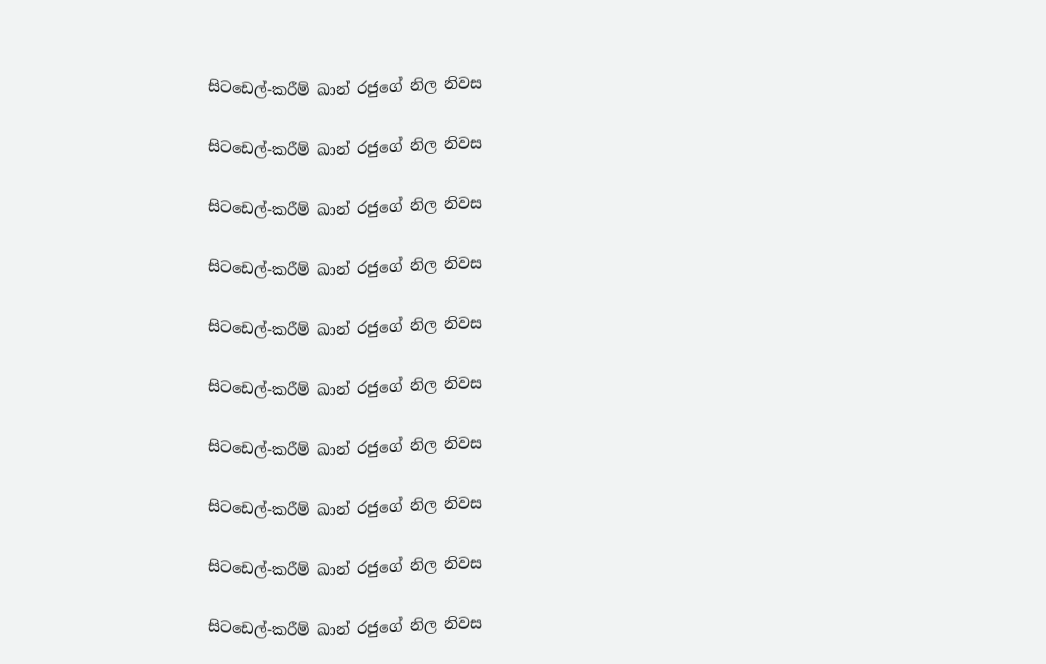සිටඩෙල්-කරීම් ඛාන් රජුගේ නිල නිවස

සිටඩෙල්-කරීම් ඛාන් රජුගේ නිල නිවස

සිටඩෙල්-කරීම් ඛාන් රජුගේ නිල නිවස

සිටඩෙල්-කරීම් ඛාන් රජුගේ නිල නිවස

සිටඩෙල්-කරීම් ඛාන් රජුගේ නිල නිවස

සිටඩෙල්-කරීම් ඛාන් රජුගේ නිල නිවස

සිටඩෙල්-කරීම් ඛාන් රජුගේ නිල නිවස

සිටඩෙල්-කරීම් ඛාන් රජුගේ නිල නිවස

සිටඩෙල්-කරීම් ඛාන් රජුගේ නිල නිවස

සිටඩෙල්-කරීම් ඛාන් රජුගේ නිල නිවස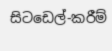සිටඩෙල්-කරීම්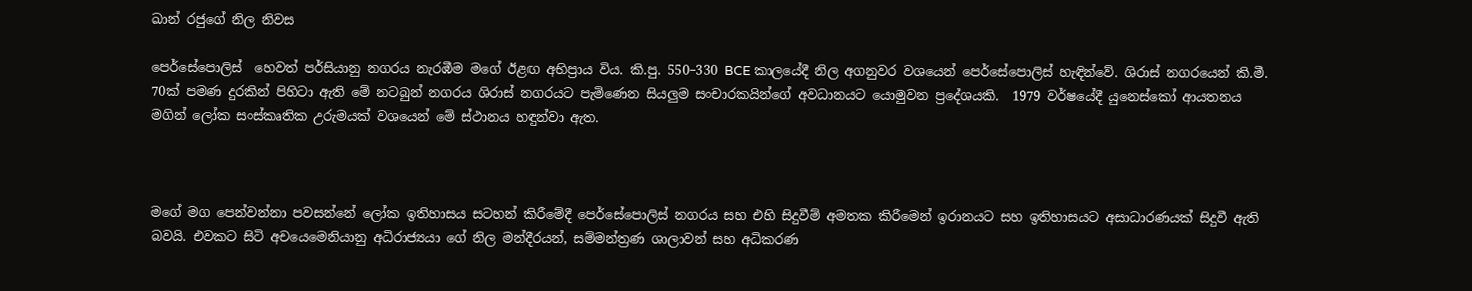ඛාන් රජුගේ නිල නිවස

පෙර්සේපොලිස්  හෙවත් පර්සියානු නගරය නැරඹීම මගේ ඊළඟ අභිප්‍රාය විය. කි.පු. 550–330 BCE කාලයේදී නිල අගනුවර වශයෙන් පෙර්සේපොලිස් හැඳින්වේ. ශිරාස් නගරයෙන් කි.මී. 70ක් පමණ දුරකින් පිහිටා ඇති මේ නටබුන් නගරය ශිරාස් නගරයට පැමිණෙන සියලුම සංචාරකයින්ගේ අවධානයට යොමුවන ප්‍රදේශයකි.  1979 වර්ෂයේදී යුනෙස්කෝ ආයතනය මගින් ලෝක සංස්කෘතික උරුමයක් වශයෙන් මේ ස්ථානය හඳුන්වා ඇත.



මගේ මග පෙන්වන්නා පවසන්නේ ලෝක ඉතිහාසය සටහන් කිරීමේදී පෙර්සේපොලිස් නගරය සහ එහි සිදුවීම් අමතක කිරීමෙන් ඉරානයට සහ ඉතිහාසයට අසාධාරණයක් සිදුවී ඇති බවයි. එවකට සිටි අචයෙමෙනියානු අධිරාජ්‍යයා ගේ නිල මන්දීරයන්, සම්මන්ත්‍රණ ශාලාවන් සහ අධිකරණ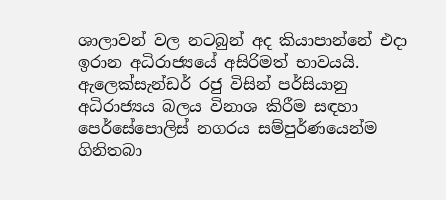ශාලාවන් වල නටබුන් අද කියාපාන්නේ එදා ඉරාන අධිරාජ්‍යයේ අසිරිමත් භාවයයි.  ඇලෙක්සැන්ඩර් රජු විසින් පර්සියානු අධිරාජ්‍යය බලය විනාශ කිරීම සඳහා පෙර්සේපොලිස් නගරය සම්පුර්ණයෙන්ම ගිනිතබා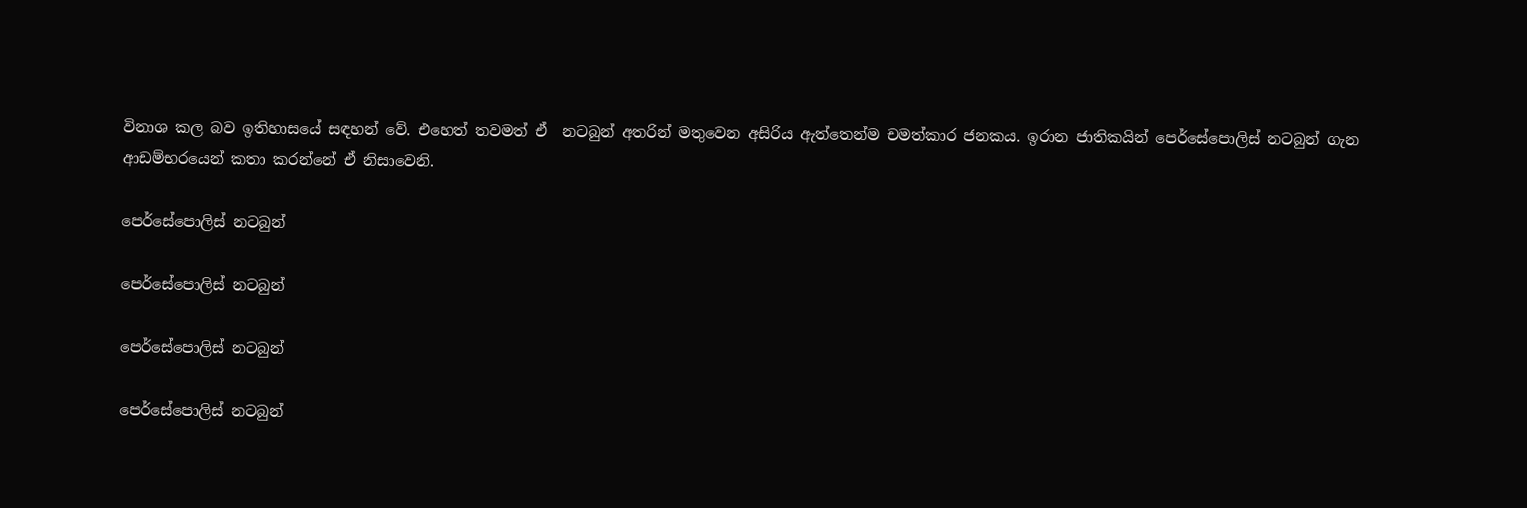විනාශ කල බව ඉතිහාසයේ සඳහන් වේ. එහෙත් තවමත් ඒ  නටබුන් අතරින් මතුවෙන අසිරිය ඇත්තෙන්ම චමත්කාර ජනකය. ඉරාන ජාතිකයින් පෙර්සේපොලිස් නටබුන් ගැන ආඩම්භරයෙන් කතා කරන්නේ ඒ නිසාවෙනි.

පෙර්සේපොලිස් නටබුන්

පෙර්සේපොලිස් නටබුන්

පෙර්සේපොලිස් නටබුන්

පෙර්සේපොලිස් නටබුන්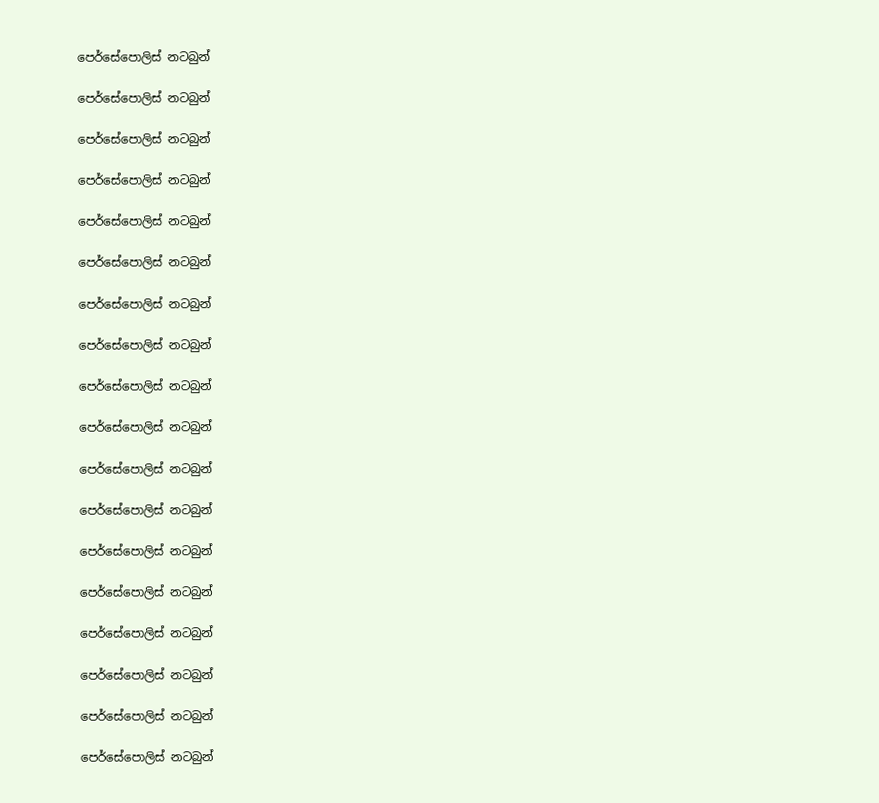පෙර්සේපොලිස් නටබුන්

පෙර්සේපොලිස් නටබුන්

පෙර්සේපොලිස් නටබුන්

පෙර්සේපොලිස් නටබුන්

පෙර්සේපොලිස් නටබුන්

පෙර්සේපොලිස් නටබුන්

පෙර්සේපොලිස් නටබුන්

පෙර්සේපොලිස් නටබුන්

පෙර්සේපොලිස් නටබුන්

පෙර්සේපොලිස් නටබුන්

පෙර්සේපොලිස් නටබුන්

පෙර්සේපොලිස් නටබුන්

පෙර්සේපොලිස් නටබුන්

පෙර්සේපොලිස් නටබුන්

පෙර්සේපොලිස් නටබුන්

පෙර්සේපොලිස් නටබුන්

පෙර්සේපොලිස් නටබුන්

පෙර්සේපොලිස් නටබුන්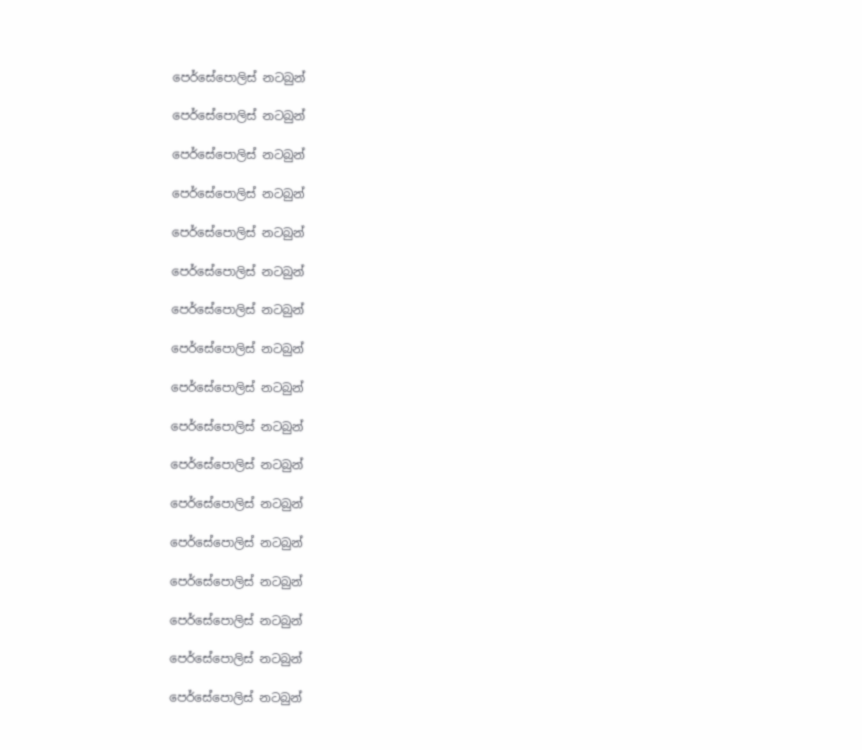පෙර්සේපොලිස් නටබුන්

පෙර්සේපොලිස් නටබුන්

පෙර්සේපොලිස් නටබුන්

පෙර්සේපොලිස් නටබුන්

පෙර්සේපොලිස් නටබුන්

පෙර්සේපොලිස් නටබුන්

පෙර්සේපොලිස් නටබුන්

පෙර්සේපොලිස් නටබුන්

පෙර්සේපොලිස් නටබුන්

පෙර්සේපොලිස් නටබුන්

පෙර්සේපොලිස් නටබුන්

පෙර්සේපොලිස් නටබුන්

පෙර්සේපොලිස් නටබුන්

පෙර්සේපොලිස් නටබුන්

පෙර්සේපොලිස් නටබුන්

පෙර්සේපොලිස් නටබුන්

පෙර්සේපොලිස් නටබුන්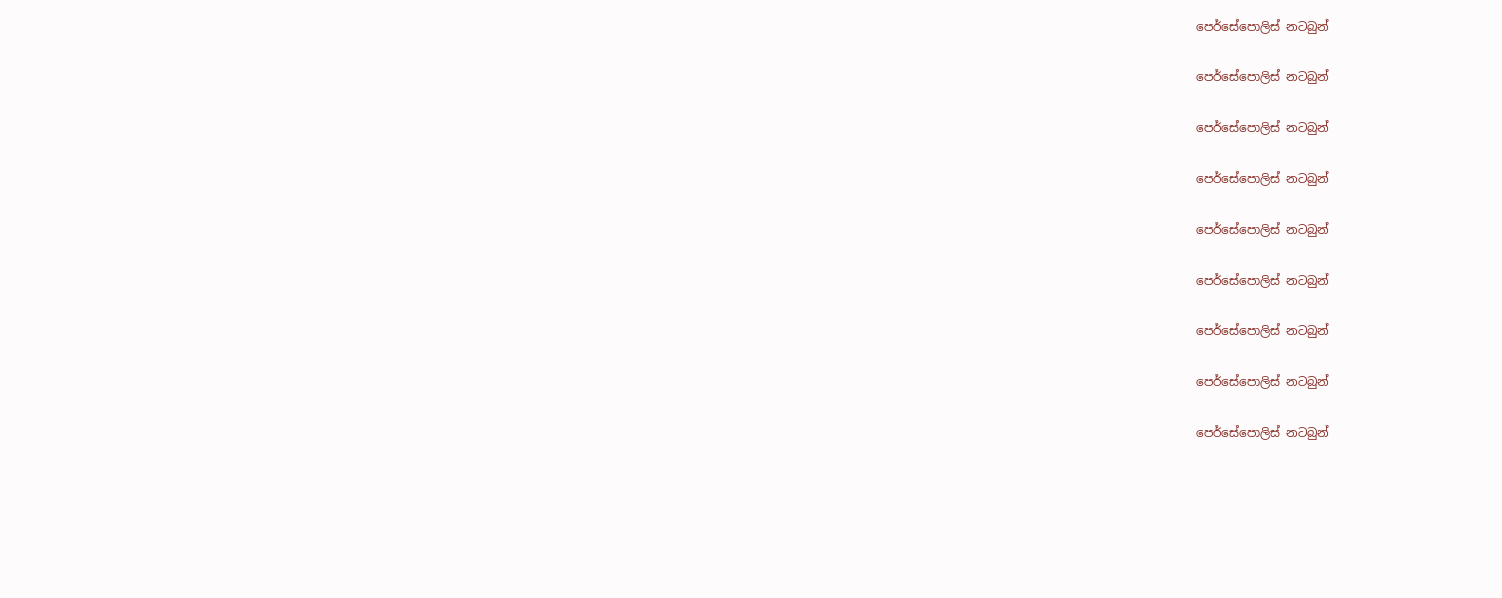පෙර්සේපොලිස් නටබුන්

පෙර්සේපොලිස් නටබුන්

පෙර්සේපොලිස් නටබුන්

පෙර්සේපොලිස් නටබුන්

පෙර්සේපොලිස් නටබුන්

පෙර්සේපොලිස් නටබුන්

පෙර්සේපොලිස් නටබුන්

පෙර්සේපොලිස් නටබුන්

පෙර්සේපොලිස් නටබුන්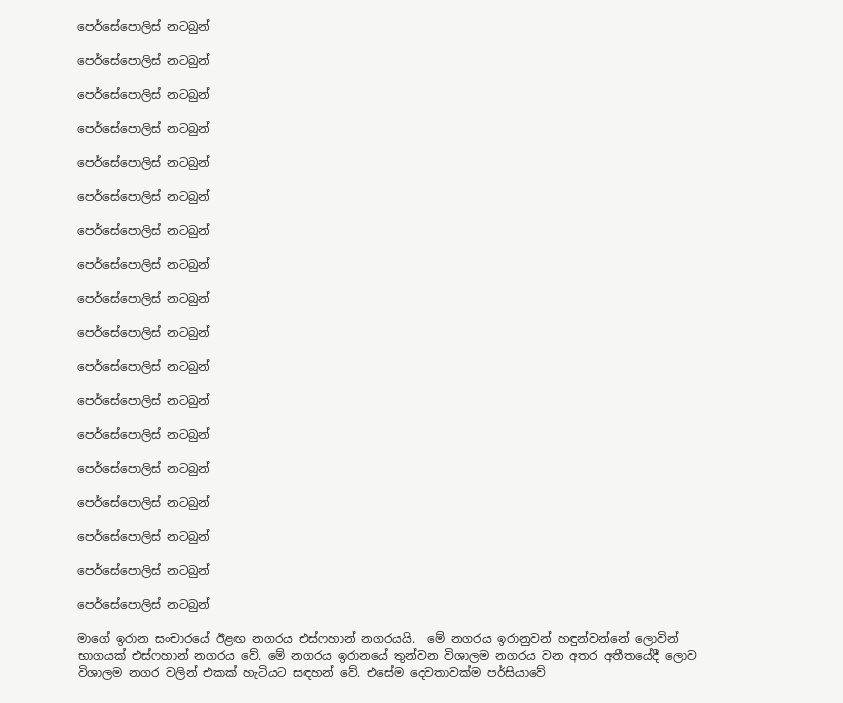පෙර්සේපොලිස් නටබුන්

පෙර්සේපොලිස් නටබුන්

පෙර්සේපොලිස් නටබුන්

පෙර්සේපොලිස් නටබුන්

පෙර්සේපොලිස් නටබුන්

පෙර්සේපොලිස් නටබුන්

පෙර්සේපොලිස් නටබුන්

පෙර්සේපොලිස් නටබුන්

පෙර්සේපොලිස් නටබුන්

පෙර්සේපොලිස් නටබුන්

පෙර්සේපොලිස් නටබුන්

පෙර්සේපොලිස් නටබුන්

පෙර්සේපොලිස් නටබුන්

පෙර්සේපොලිස් නටබුන්

පෙර්සේපොලිස් නටබුන්

පෙර්සේපොලිස් නටබුන්

පෙර්සේපොලිස් නටබුන්

පෙර්සේපොලිස් නටබුන්

මාගේ ඉරාන සංචාරයේ ඊළඟ නගරය එස්ෆහාන් නගරයයි.  මේ නගරය ඉරානුවන් හඳුන්වන්නේ ලොවින් භාගයක් එස්ෆහාන් නගරය වේ. මේ නගරය ඉරානයේ තුන්වන විශාලම නගරය වන අතර අතීතයේදී ලොව විශාලම නගර වලින් එකක් හැටියට සඳහන් වේ. එසේම දෙවතාවක්ම පර්සියාවේ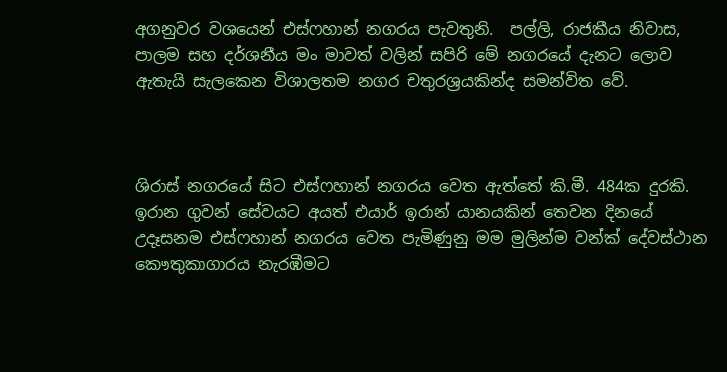අගනුවර වශයෙන් එස්ෆහාන් නගරය පැවතුනි.  පල්ලි, රාජකීය නිවාස, පාලම සහ දර්ශනීය මං මාවත් වලින් සපිරි මේ නගරයේ දැනට ලොව ඇතැයි සැලකෙන විශාලතම නගර චතුරශ්‍රයකින්ද සමන්විත වේ.



ශිරාස් නගරයේ සිට එස්ෆහාන් නගරය වෙත ඇත්තේ කි.මී. 484ක දුරකි. ඉරාන ගුවන් සේවයට අයත් එයාර් ඉරාන් යානයකින් තෙවන දිනයේ උදෑසනම එස්ෆහාන් නගරය වෙත පැමිණුනු මම මුලින්ම වන්ක් දේවස්ථාන කෞතුකාගාරය නැරඹීමට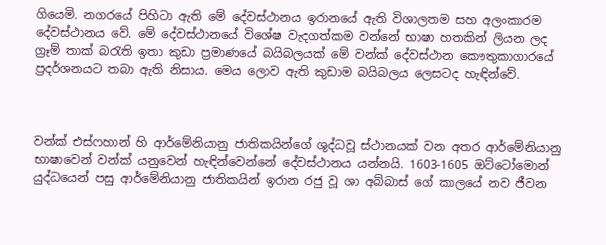ගියෙමි. නගරයේ පිහිටා ඇති මේ දේවස්ථානය ඉරානයේ ඇති විශාලතම සහ අලංකාරම දේවස්ථානය වේ. මේ දේවස්ථානයේ විශේෂ වැදගත්කම වන්නේ භාෂා හතකින් ලියන ලද ග්‍රෑම් තාක් බරැති ඉතා කුඩා ප්‍රමාණයේ බයිබලයක් මේ වන්ක් දේවස්ථාන කෞතුකාගාරයේ ප්‍රදර්ශනයට තබා ඇති නිසාය. මෙය ලොව ඇති කුඩාම බයිබලය ලෙසටද හැඳින්වේ.



වන්ක් එස්ෆහාන් හි ආර්මේනියානු ජාතිකයින්ගේ ශුද්ධවූ ස්ථානයක් වන අතර ආර්මේනියානු භාෂාවෙන් වන්ක් යනුවෙන් හැඳින්වෙන්නේ දේවස්ථානය යන්නයි. 1603-1605 ඔට්ටෝමොන් යුද්ධයෙන් පසු ආර්මේනියානු ජාතිකයින් ඉරාන රජු වූ ශා අබ්බාස් ගේ කාලයේ නව ජීවන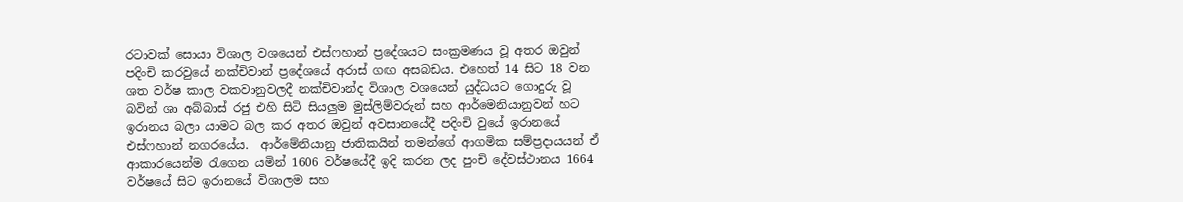රටාවක් සොයා විශාල වශයෙන් එස්ෆහාන් ප්‍රදේශයට සංක්‍රමණය වූ අතර ඔවුන් පදිංචි කරවුයේ නක්චිවාන් ප්‍රදේශයේ අරාස් ගඟ අසබඩය. එහෙත් 14 සිට 18 වන ශත වර්ෂ කාල වකවානුවලදී නක්චිවාන්ද විශාල වශයෙන් යුද්ධයට ගොදුරු වූ බවින් ශා අබ්බාස් රජු එහි සිටි සියලුම මුස්ලිම්වරුන් සහ ආර්මෙනියානුවන් හට ඉරානය බලා යාමට බල කර අතර ඔවුන් අවසානයේදී පදිංචි වුයේ ඉරානයේ එස්ෆහාන් නගරයේය.  ආර්මේනියානු ජාතිකයින් තමන්ගේ ආගමික සම්ප්‍රදායයන් ඒ ආකාරයෙන්ම රැගෙන යමින් 1606 වර්ෂයේදී ඉදි කරන ලද පුංචි දේවස්ථානය 1664 වර්ෂයේ සිට ඉරානයේ විශාලම සහ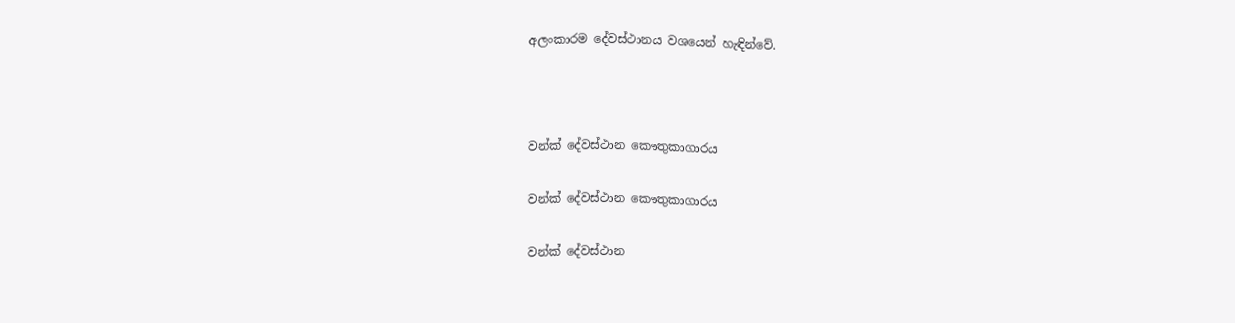අලංකාරම දේවස්ථානය වශයෙන් හැඳින්වේ.



වන්ක් දේවස්ථාන කෞතුකාගාරය

වන්ක් දේවස්ථාන කෞතුකාගාරය

වන්ක් දේවස්ථාන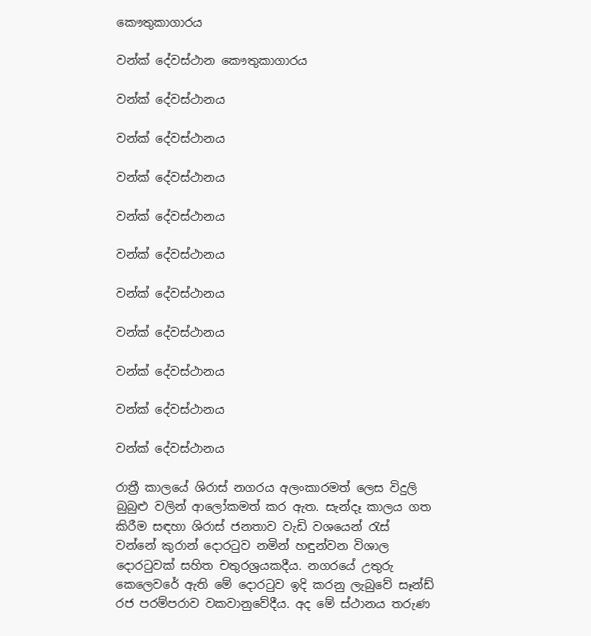කෞතුකාගාරය

වන්ක් දේවස්ථාන කෞතුකාගාරය

වන්ක් දේවස්ථානය

වන්ක් දේවස්ථානය

වන්ක් දේවස්ථානය

වන්ක් දේවස්ථානය

වන්ක් දේවස්ථානය

වන්ක් දේවස්ථානය

වන්ක් දේවස්ථානය

වන්ක් දේවස්ථානය

වන්ක් දේවස්ථානය

වන්ක් දේවස්ථානය

රාත්‍රී කාලයේ ශිරාස් නගරය අලංකාරමත් ලෙස විදුලි බුබුළු වලින් ආලෝකමත් කර ඇත. සැන්දෑ කාලය ගත කිරීම සඳහා ශිරාස් ජනතාව වැඩි වශයෙන් රැස්  වන්නේ කුරාන් දොරටුව නමින් හඳුන්වන විශාල දොරටුවක් සහිත චතුරශ්‍රයකදීය. නගරයේ උතුරු කෙලෙවරේ ඇති මේ දොරටුව ඉදි කරනු ලැබුවේ සෑන්ඩ් රජ පරම්පරාව වකවානුවේදීය. අද මේ ස්ථානය තරුණ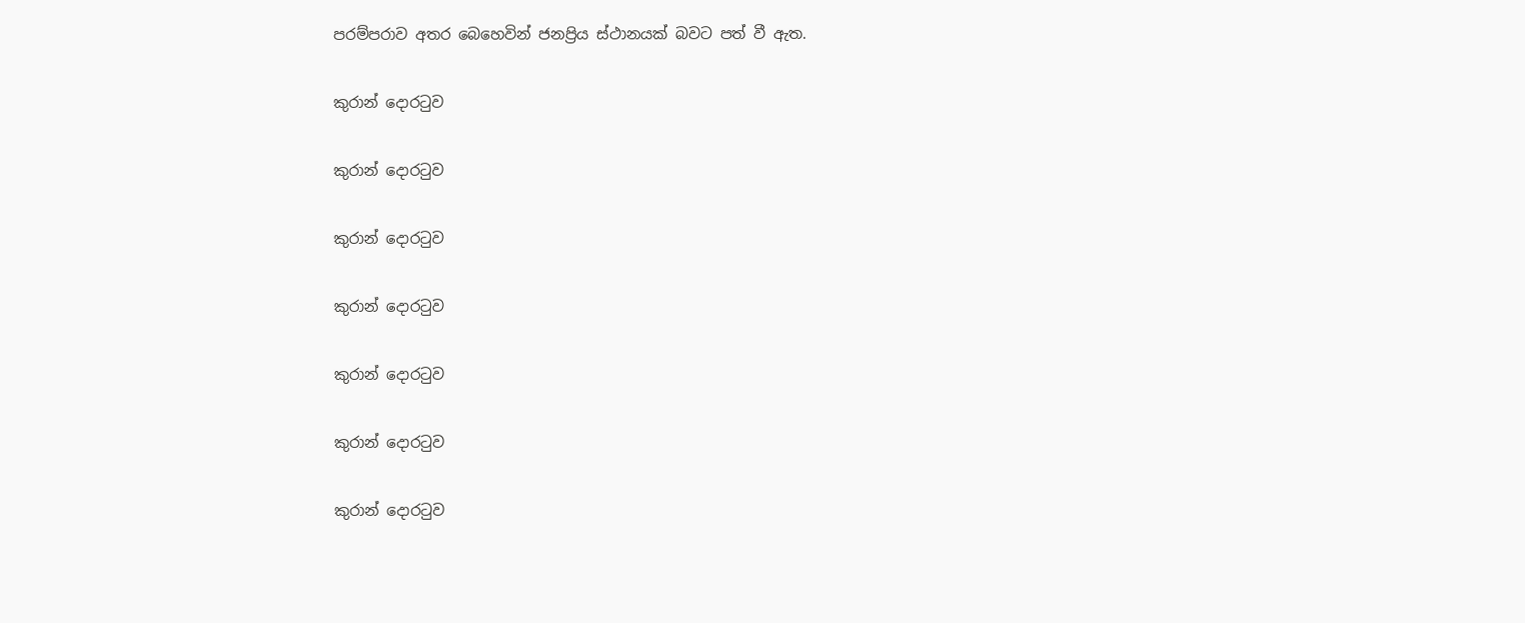පරම්පරාව අතර බෙහෙවින් ජනප්‍රිය ස්ථානයක් බවට පත් වී ඇත.

කුරාන් දොරටුව

කුරාන් දොරටුව

කුරාන් දොරටුව

කුරාන් දොරටුව

කුරාන් දොරටුව

කුරාන් දොරටුව

කුරාන් දොරටුව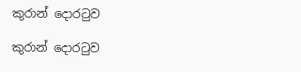කුරාන් දොරටුව

කුරාන් දොරටුව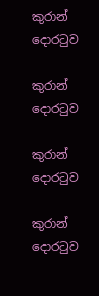කුරාන් දොරටුව

කුරාන් දොරටුව

කුරාන් දොරටුව

කුරාන් දොරටුව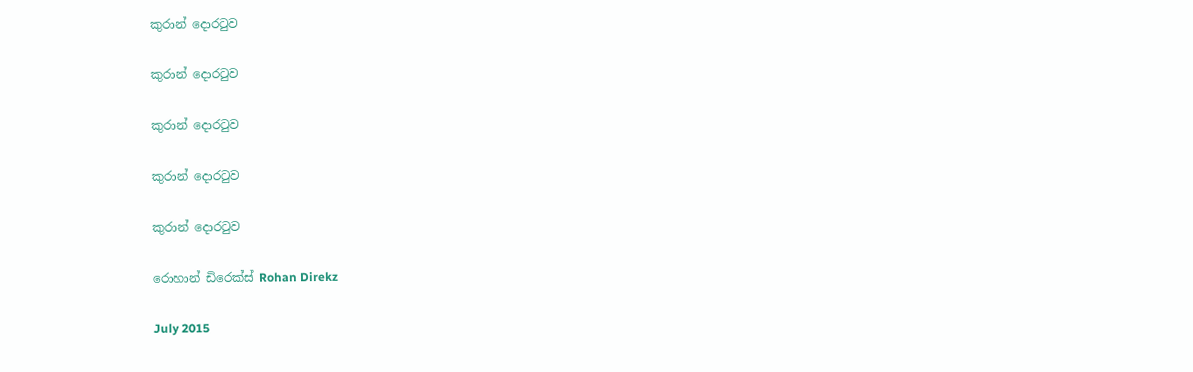කුරාන් දොරටුව

කුරාන් දොරටුව

කුරාන් දොරටුව

කුරාන් දොරටුව

කුරාන් දොරටුව

රොහාන් ඩිරෙක්ස් Rohan Direkz

July 2015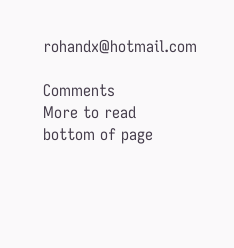rohandx@hotmail.com

Comments
More to read
bottom of page